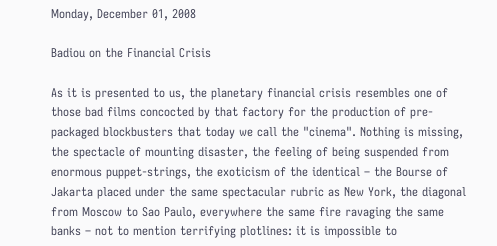Monday, December 01, 2008

Badiou on the Financial Crisis

As it is presented to us, the planetary financial crisis resembles one of those bad films concocted by that factory for the production of pre-packaged blockbusters that today we call the "cinema". Nothing is missing, the spectacle of mounting disaster, the feeling of being suspended from enormous puppet-strings, the exoticism of the identical – the Bourse of Jakarta placed under the same spectacular rubric as New York, the diagonal from Moscow to Sao Paulo, everywhere the same fire ravaging the same banks – not to mention terrifying plotlines: it is impossible to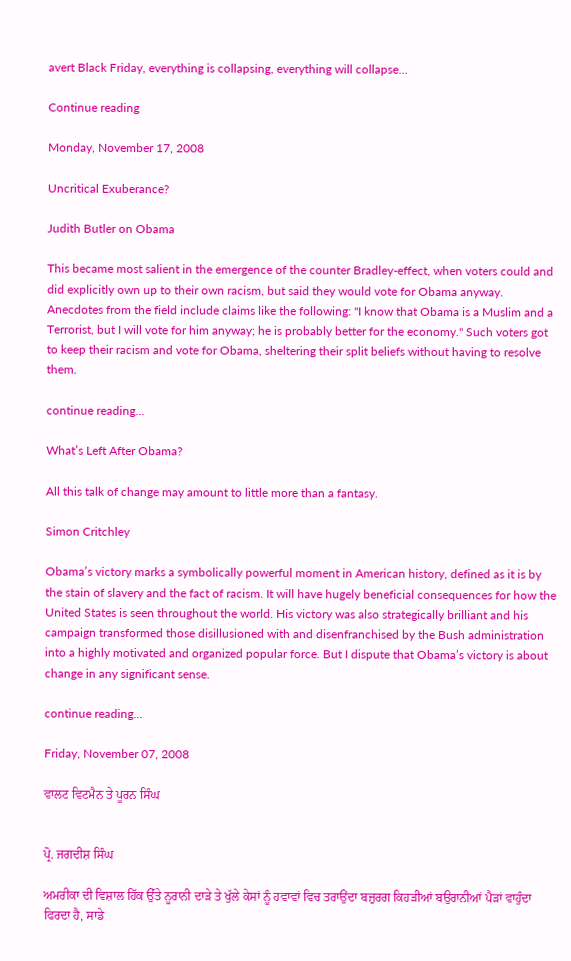avert Black Friday, everything is collapsing, everything will collapse...

Continue reading

Monday, November 17, 2008

Uncritical Exuberance?

Judith Butler on Obama

This became most salient in the emergence of the counter Bradley-effect, when voters could and did explicitly own up to their own racism, but said they would vote for Obama anyway. Anecdotes from the field include claims like the following: "I know that Obama is a Muslim and a Terrorist, but I will vote for him anyway; he is probably better for the economy." Such voters got to keep their racism and vote for Obama, sheltering their split beliefs without having to resolve them.

continue reading...

What’s Left After Obama?

All this talk of change may amount to little more than a fantasy.

Simon Critchley

Obama’s victory marks a symbolically powerful moment in American history, defined as it is by the stain of slavery and the fact of racism. It will have hugely beneficial consequences for how the United States is seen throughout the world. His victory was also strategically brilliant and his campaign transformed those disillusioned with and disenfranchised by the Bush administration into a highly motivated and organized popular force. But I dispute that Obama’s victory is about change in any significant sense.

continue reading...

Friday, November 07, 2008

ਵਾਲਟ ਵਿਟਮੈਨ ਤੇ ਪੂਰਨ ਸਿੰਘ


ਪ੍ਰੋ. ਜਗਦੀਸ਼ ਸਿੰਘ

ਅਮਰੀਕਾ ਦੀ ਵਿਸ਼ਾਲ ਹਿੱਕ ਉੱਤੇ ਨੂਰਾਨੀ ਦਾੜੇ ਤੇ ਖੁੱਲੇ ਕੇਸਾਂ ਨੂੰ ਹਵਾਵਾਂ ਵਿਚ ਤਰਾਉਂਦਾ ਬਜ਼ੁਰਗ ਕਿਹੜੀਆਂ ਬਉਰਾਨੀਆਂ ਪੈੜਾਂ ਵਾਹੁੰਦਾ ਫਿਰਦਾ ਹੈ, ਸਾਡੇ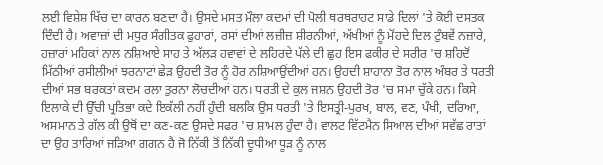ਲਈ ਵਿਸ਼ੇਸ਼ ਖਿੱਚ ਦਾ ਕਾਰਨ ਬਣਦਾ ਹੈ। ਉਸਦੇ ਮਸਤ ਮੌਲਾ ਕਦਮਾਂ ਦੀ ਪੋਲੀ ਥਰਥਰਾਹਟ ਸਾਡੇ ਦਿਲਾਂ 'ਤੇ ਕੋਈ ਦਸਤਕ ਦਿੰਦੀ ਹੈ। ਅਵਾਜ਼ਾਂ ਦੀ ਮਧੁਰ ਸੰਗੀਤਕ ਫੁਹਾਰਾਂ, ਰਸਾਂ ਦੀਆਂ ਲਜ਼ੀਜ਼ ਸ਼ੀਰਨੀਆਂ, ਅੱਖੀਆਂ ਨੂੰ ਮੋਂਹਦੇ ਦਿਲ ਟੁੰਬਵੇਂ ਨਜ਼ਾਰੇ, ਹਜ਼ਾਰਾਂ ਮਹਿਕਾਂ ਨਾਲ ਨਸ਼ਿਆਏ ਸਾਹ ਤੇ ਅੱਲੜ ਹਵਾਵਾਂ ਦੇ ਲਹਿਰਦੇ ਪੱਲੇ ਦੀ ਛੁਹ ਇਸ ਫਕੀਰ ਦੇ ਸਰੀਰ 'ਚ ਸ਼ਹਿਦੋਂ ਮਿੱਠੀਆਂ ਰਸੀਲੀਆਂ ਝਰਨਾਟਾਂ ਛੇੜ ਉਹਦੀ ਤੋਰ ਨੂੰ ਹੋਰ ਨਸ਼ਿਆਉਂਦੀਆਂ ਹਨ। ਉਹਦੀ ਸ਼ਾਹਾਨਾ ਤੋਰ ਨਾਲ ਅੰਬਰ ਤੇ ਧਰਤੀ ਦੀਆਂ ਸਭ ਬਰਕਤਾਂ ਕਦਮ ਰਲਾ ਤੁਰਨਾ ਲੋਚਦੀਆਂ ਹਨ। ਧਰਤੀ ਦੇ ਕੁਲ ਜਸ਼ਨ ਉਹਦੀ ਤੋਰ 'ਚ ਸਮਾ ਚੁੱਕੇ ਹਨ। ਕਿਸੇ ਇਲਾਕੇ ਦੀ ਉੱਚੀ ਪ੍ਰਤਿਭਾ ਕਦੇ ਇਕੱਲੀ ਨਹੀਂ ਹੁੰਦੀ ਬਲਕਿ ਉਸ ਧਰਤੀ 'ਤੇ ਇਸਤ੍ਰੀ-ਪੁਰਖ, ਬਾਲ, ਵਣ, ਪੰਖੀ, ਦਰਿਆ, ਅਸਮਾਨ ਤੇ ਗੱਲ ਕੀ ਉਥੋਂ ਦਾ ਕਣ-ਕਣ ਉਸਦੇ ਸਫਰ 'ਚ ਸ਼ਾਮਲ ਹੁੰਦਾ ਹੈ। ਵਾਲਟ ਵਿੱਟਮੈਨ ਸਿਆਲ ਦੀਆਂ ਸਵੱਛ ਰਾਤਾਂ ਦਾ ਉਹ ਤਾਰਿਆਂ ਜੜਿਆ ਗਗਨ ਹੈ ਜੋ ਨਿੱਕੀ ਤੋਂ ਨਿੱਕੀ ਦੂਧੀਆ ਧੂੜ ਨੂੰ ਨਾਲ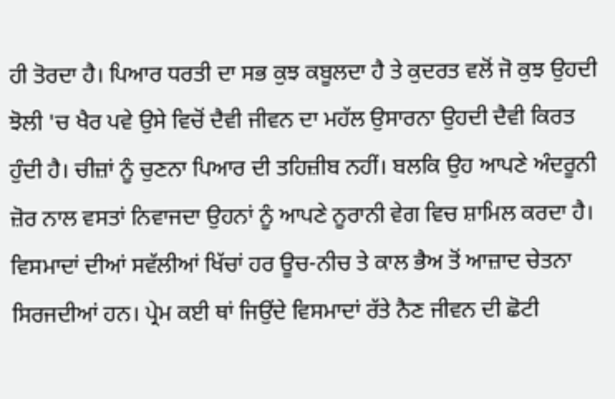ਹੀ ਤੋਰਦਾ ਹੈ। ਪਿਆਰ ਧਰਤੀ ਦਾ ਸਭ ਕੁਝ ਕਬੂਲਦਾ ਹੈ ਤੇ ਕੁਦਰਤ ਵਲੋਂ ਜੋ ਕੁਝ ਉਹਦੀ ਝੋਲੀ 'ਚ ਖੈਰ ਪਵੇ ਉਸੇ ਵਿਚੋਂ ਦੈਵੀ ਜੀਵਨ ਦਾ ਮਹੱਲ ਉਸਾਰਨਾ ਉਹਦੀ ਦੈਵੀ ਕਿਰਤ ਹੁੰਦੀ ਹੈ। ਚੀਜ਼ਾਂ ਨੂੰ ਚੁਣਨਾ ਪਿਆਰ ਦੀ ਤਹਿਜ਼ੀਬ ਨਹੀਂ। ਬਲਕਿ ਉਹ ਆਪਣੇ ਅੰਦਰੂਨੀ ਜ਼ੋਰ ਨਾਲ ਵਸਤਾਂ ਨਿਵਾਜਦਾ ਉਹਨਾਂ ਨੂੰ ਆਪਣੇ ਨੂਰਾਨੀ ਵੇਗ ਵਿਚ ਸ਼ਾਮਿਲ ਕਰਦਾ ਹੈ। ਵਿਸਮਾਦਾਂ ਦੀਆਂ ਸਵੱਲੀਆਂ ਖਿੱਚਾਂ ਹਰ ਊਚ-ਨੀਚ ਤੇ ਕਾਲ ਭੈਅ ਤੋਂ ਆਜ਼ਾਦ ਚੇਤਨਾ ਸਿਰਜਦੀਆਂ ਹਨ। ਪ੍ਰੇਮ ਕਈ ਥਾਂ ਜਿਉਂਦੇ ਵਿਸਮਾਦਾਂ ਰੱਤੇ ਨੈਣ ਜੀਵਨ ਦੀ ਛੋਟੀ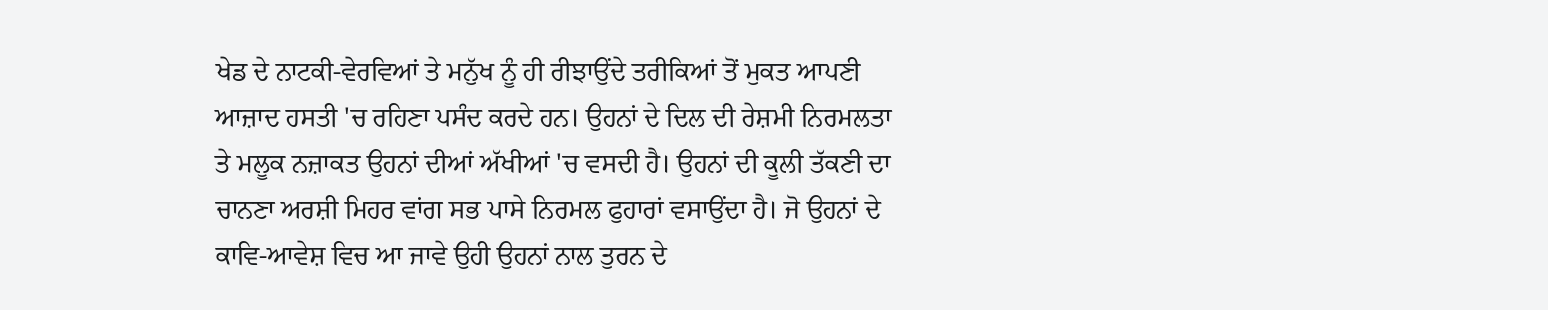ਖੇਡ ਦੇ ਨਾਟਕੀ-ਵੇਰਵਿਆਂ ਤੇ ਮਨੁੱਖ ਨੂੰ ਹੀ ਰੀਝਾਉਂਦੇ ਤਰੀਕਿਆਂ ਤੋਂ ਮੁਕਤ ਆਪਣੀ ਆਜ਼ਾਦ ਹਸਤੀ 'ਚ ਰਹਿਣਾ ਪਸੰਦ ਕਰਦੇ ਹਨ। ਉਹਨਾਂ ਦੇ ਦਿਲ ਦੀ ਰੇਸ਼ਮੀ ਨਿਰਮਲਤਾ ਤੇ ਮਲੂਕ ਨਜ਼ਾਕਤ ਉਹਨਾਂ ਦੀਆਂ ਅੱਖੀਆਂ 'ਚ ਵਸਦੀ ਹੈ। ਉਹਨਾਂ ਦੀ ਕੂਲੀ ਤੱਕਣੀ ਦਾ ਚਾਨਣਾ ਅਰਸ਼ੀ ਮਿਹਰ ਵਾਂਗ ਸਭ ਪਾਸੇ ਨਿਰਮਲ ਫੁਹਾਰਾਂ ਵਸਾਉਂਦਾ ਹੈ। ਜੋ ਉਹਨਾਂ ਦੇ ਕਾਵਿ-ਆਵੇਸ਼ ਵਿਚ ਆ ਜਾਵੇ ਉਹੀ ਉਹਨਾਂ ਨਾਲ ਤੁਰਨ ਦੇ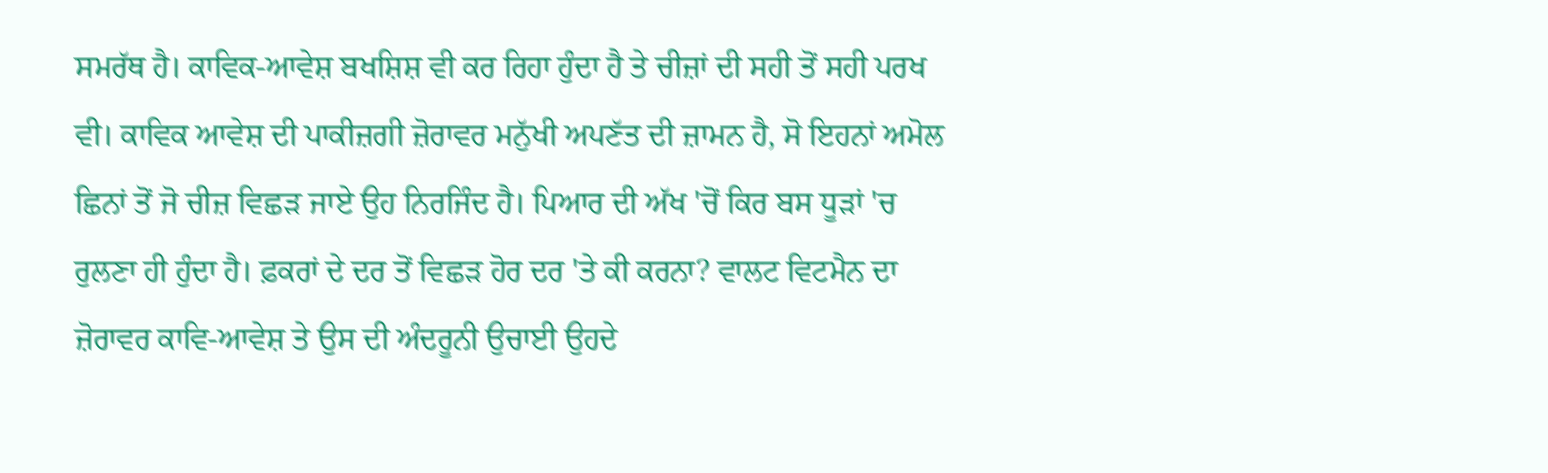ਸਮਰੱਥ ਹੈ। ਕਾਵਿਕ-ਆਵੇਸ਼ ਬਖਸ਼ਿਸ਼ ਵੀ ਕਰ ਰਿਹਾ ਹੁੰਦਾ ਹੈ ਤੇ ਚੀਜ਼ਾਂ ਦੀ ਸਹੀ ਤੋਂ ਸਹੀ ਪਰਖ ਵੀ। ਕਾਵਿਕ ਆਵੇਸ਼ ਦੀ ਪਾਕੀਜ਼ਗੀ ਜ਼ੋਰਾਵਰ ਮਨੁੱਖੀ ਅਪਣੱਤ ਦੀ ਜ਼ਾਮਨ ਹੈ, ਸੋ ਇਹਨਾਂ ਅਮੋਲ ਛਿਨਾਂ ਤੋਂ ਜੋ ਚੀਜ਼ ਵਿਛੜ ਜਾਏ ਉਹ ਨਿਰਜਿੰਦ ਹੈ। ਪਿਆਰ ਦੀ ਅੱਖ 'ਚੋਂ ਕਿਰ ਬਸ ਧੂੜਾਂ 'ਚ ਰੁਲਣਾ ਹੀ ਹੁੰਦਾ ਹੈ। ਫ਼ਕਰਾਂ ਦੇ ਦਰ ਤੋਂ ਵਿਛੜ ਹੋਰ ਦਰ 'ਤੇ ਕੀ ਕਰਨਾ? ਵਾਲਟ ਵਿਟਮੈਨ ਦਾ ਜ਼ੋਰਾਵਰ ਕਾਵਿ-ਆਵੇਸ਼ ਤੇ ਉਸ ਦੀ ਅੰਦਰੂਨੀ ਉਚਾਈ ਉਹਦੇ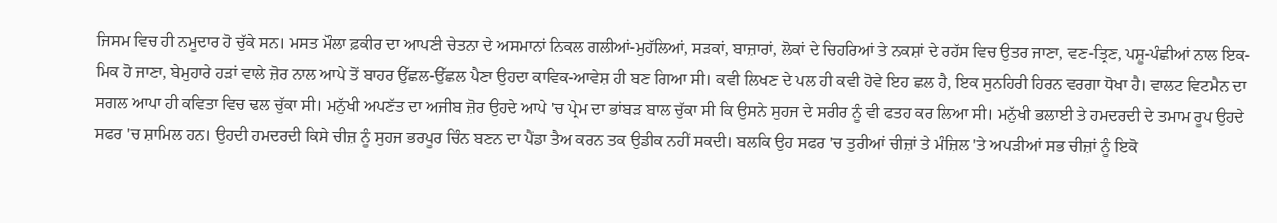ਜਿਸਮ ਵਿਚ ਹੀ ਨਮੂਦਾਰ ਹੋ ਚੁੱਕੇ ਸਨ। ਮਸਤ ਮੌਲਾ ਫ਼ਕੀਰ ਦਾ ਆਪਣੀ ਚੇਤਨਾ ਦੇ ਅਸਮਾਨਾਂ ਨਿਕਲ ਗਲੀਆਂ-ਮੁਹੱਲਿਆਂ, ਸੜਕਾਂ, ਬਾਜ਼ਾਰਾਂ, ਲੋਕਾਂ ਦੇ ਚਿਹਰਿਆਂ ਤੇ ਨਕਸ਼ਾਂ ਦੇ ਰਹੱਸ ਵਿਚ ਉਤਰ ਜਾਣਾ, ਵਣ-ਤ੍ਰਿਣ, ਪਸ਼ੂ-ਪੰਛੀਆਂ ਨਾਲ ਇਕ-ਮਿਕ ਹੋ ਜਾਣਾ, ਬੇਮੁਹਾਰੇ ਹੜਾਂ ਵਾਲੇ ਜ਼ੋਰ ਨਾਲ ਆਪੇ ਤੋਂ ਬਾਹਰ ਉੱਛਲ-ਉੱਛਲ ਪੈਣਾ ਉਹਦਾ ਕਾਵਿਕ-ਆਵੇਸ਼ ਹੀ ਬਣ ਗਿਆ ਸੀ। ਕਵੀ ਲਿਖਣ ਦੇ ਪਲ ਹੀ ਕਵੀ ਹੋਵੇ ਇਹ ਛਲ ਹੈ, ਇਕ ਸੁਨਹਿਰੀ ਹਿਰਨ ਵਰਗਾ ਧੋਖਾ ਹੈ। ਵਾਲਟ ਵਿਟਮੈਨ ਦਾ ਸਗਲ ਆਪਾ ਹੀ ਕਵਿਤਾ ਵਿਚ ਢਲ ਚੁੱਕਾ ਸੀ। ਮਨੁੱਖੀ ਅਪਣੱਤ ਦਾ ਅਜੀਬ ਜ਼ੋਰ ਉਹਦੇ ਆਪੇ 'ਚ ਪ੍ਰੇਮ ਦਾ ਭਾਂਬੜ ਬਾਲ ਚੁੱਕਾ ਸੀ ਕਿ ਉਸਨੇ ਸੁਹਜ ਦੇ ਸਰੀਰ ਨੂੰ ਵੀ ਫਤਹ ਕਰ ਲਿਆ ਸੀ। ਮਨੁੱਖੀ ਭਲਾਈ ਤੇ ਹਮਦਰਦੀ ਦੇ ਤਮਾਮ ਰੂਪ ਉਹਦੇ ਸਫਰ 'ਚ ਸ਼ਾਮਿਲ ਹਨ। ਉਹਦੀ ਹਮਦਰਦੀ ਕਿਸੇ ਚੀਜ਼ ਨੂੰ ਸੁਹਜ ਭਰਪੂਰ ਚਿੰਨ ਬਣਨ ਦਾ ਪੈਂਡਾ ਤੈਅ ਕਰਨ ਤਕ ਉਡੀਕ ਨਹੀਂ ਸਕਦੀ। ਬਲਕਿ ਉਹ ਸਫਰ 'ਚ ਤੁਰੀਆਂ ਚੀਜ਼ਾਂ ਤੇ ਮੰਜ਼ਿਲ 'ਤੇ ਅਪੜੀਆਂ ਸਭ ਚੀਜ਼ਾਂ ਨੂੰ ਇਕੋ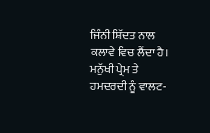ਜਿੰਨੀ ਸ਼ਿੱਦਤ ਨਾਲ ਕਲਾਵੇ ਵਿਚ ਲੈਂਦਾ ਹੈ। ਮਨੁੱਖੀ ਪ੍ਰੇਮ ਤੇ ਹਮਦਰਦੀ ਨੂੰ ਵਾਲਟ-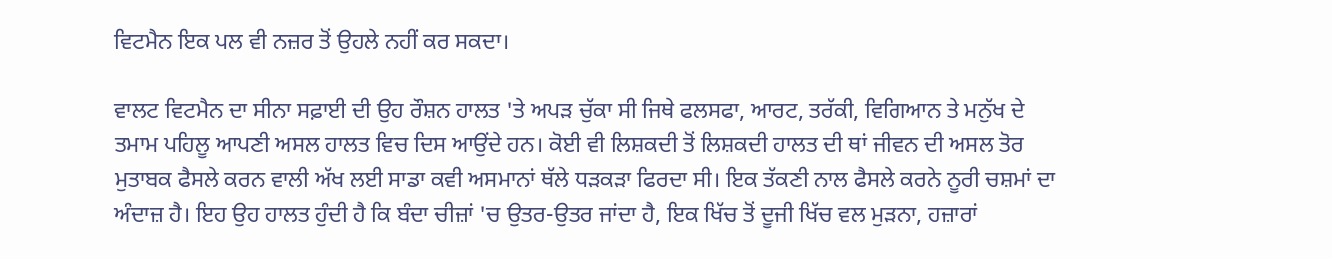ਵਿਟਮੈਨ ਇਕ ਪਲ ਵੀ ਨਜ਼ਰ ਤੋਂ ਉਹਲੇ ਨਹੀਂ ਕਰ ਸਕਦਾ।

ਵਾਲਟ ਵਿਟਮੈਨ ਦਾ ਸੀਨਾ ਸਫ਼ਾਈ ਦੀ ਉਹ ਰੌਸ਼ਨ ਹਾਲਤ 'ਤੇ ਅਪੜ ਚੁੱਕਾ ਸੀ ਜਿਥੇ ਫਲਸਫਾ, ਆਰਟ, ਤਰੱਕੀ, ਵਿਗਿਆਨ ਤੇ ਮਨੁੱਖ ਦੇ ਤਮਾਮ ਪਹਿਲੂ ਆਪਣੀ ਅਸਲ ਹਾਲਤ ਵਿਚ ਦਿਸ ਆਉਂਦੇ ਹਨ। ਕੋਈ ਵੀ ਲਿਸ਼ਕਦੀ ਤੋਂ ਲਿਸ਼ਕਦੀ ਹਾਲਤ ਦੀ ਥਾਂ ਜੀਵਨ ਦੀ ਅਸਲ ਤੋਰ ਮੁਤਾਬਕ ਫੈਸਲੇ ਕਰਨ ਵਾਲੀ ਅੱਖ ਲਈ ਸਾਡਾ ਕਵੀ ਅਸਮਾਨਾਂ ਥੱਲੇ ਧੜਕੜਾ ਫਿਰਦਾ ਸੀ। ਇਕ ਤੱਕਣੀ ਨਾਲ ਫੈਸਲੇ ਕਰਨੇ ਨੂਰੀ ਚਸ਼ਮਾਂ ਦਾ ਅੰਦਾਜ਼ ਹੈ। ਇਹ ਉਹ ਹਾਲਤ ਹੁੰਦੀ ਹੈ ਕਿ ਬੰਦਾ ਚੀਜ਼ਾਂ 'ਚ ਉਤਰ-ਉਤਰ ਜਾਂਦਾ ਹੈ, ਇਕ ਖਿੱਚ ਤੋਂ ਦੂਜੀ ਖਿੱਚ ਵਲ ਮੁੜਨਾ, ਹਜ਼ਾਰਾਂ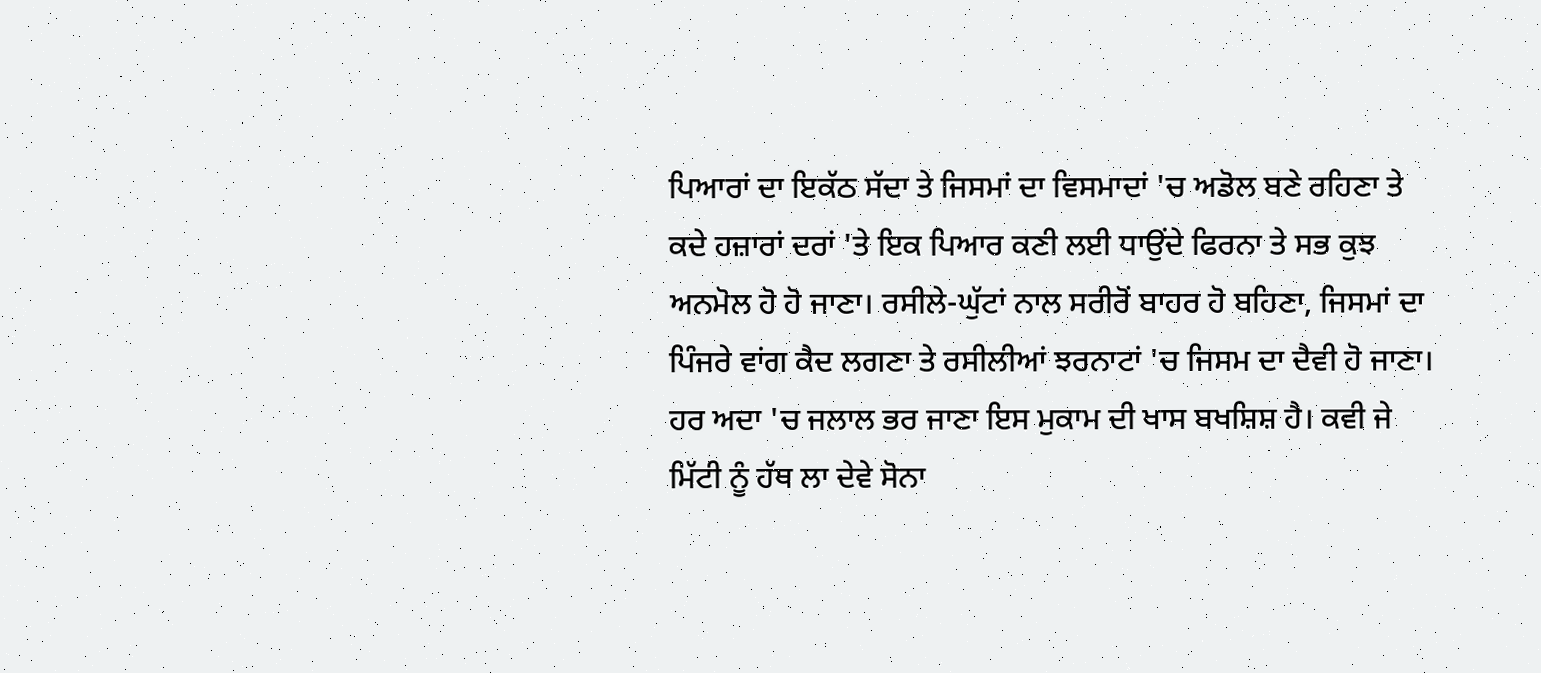ਪਿਆਰਾਂ ਦਾ ਇਕੱਠ ਸੱਦਾ ਤੇ ਜਿਸਮਾਂ ਦਾ ਵਿਸਮਾਦਾਂ 'ਚ ਅਡੋਲ ਬਣੇ ਰਹਿਣਾ ਤੇ ਕਦੇ ਹਜ਼ਾਰਾਂ ਦਰਾਂ 'ਤੇ ਇਕ ਪਿਆਰ ਕਣੀ ਲਈ ਧਾਉਂਦੇ ਫਿਰਨਾ ਤੇ ਸਭ ਕੁਝ ਅਨਮੋਲ ਹੋ ਹੋ ਜਾਣਾ। ਰਸੀਲੇ-ਘੁੱਟਾਂ ਨਾਲ ਸਰੀਰੋਂ ਬਾਹਰ ਹੋ ਬਹਿਣਾ, ਜਿਸਮਾਂ ਦਾ ਪਿੰਜਰੇ ਵਾਂਗ ਕੈਦ ਲਗਣਾ ਤੇ ਰਸੀਲੀਆਂ ਝਰਨਾਟਾਂ 'ਚ ਜਿਸਮ ਦਾ ਦੈਵੀ ਹੋ ਜਾਣਾ। ਹਰ ਅਦਾ 'ਚ ਜਲਾਲ ਭਰ ਜਾਣਾ ਇਸ ਮੁਕਾਮ ਦੀ ਖਾਸ ਬਖਸ਼ਿਸ਼ ਹੈ। ਕਵੀ ਜੇ ਮਿੱਟੀ ਨੂੰ ਹੱਥ ਲਾ ਦੇਵੇ ਸੋਨਾ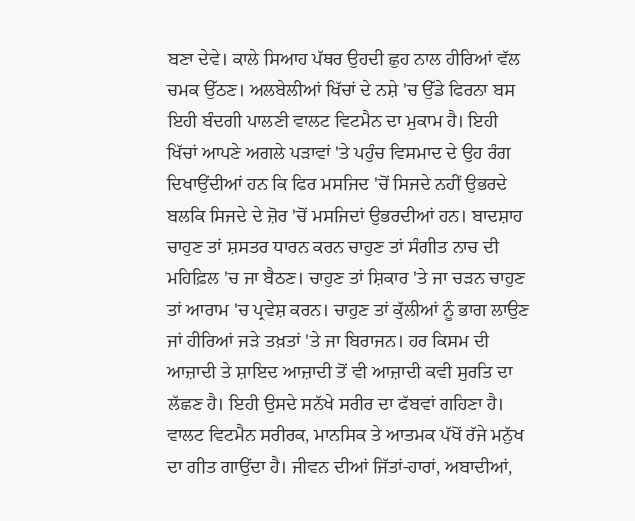ਬਣਾ ਦੇਵੇ। ਕਾਲੇ ਸਿਆਹ ਪੱਥਰ ਉਹਦੀ ਛੁਹ ਨਾਲ ਹੀਰਿਆਂ ਵੱਲ ਚਮਕ ਉੱਠਣ। ਅਲਬੇਲੀਆਂ ਖਿੱਚਾਂ ਦੇ ਨਸ਼ੇ 'ਚ ਉੱਡੇ ਫਿਰਨਾ ਬਸ ਇਹੀ ਬੰਦਗੀ ਪਾਲਣੀ ਵਾਲਟ ਵਿਟਮੈਨ ਦਾ ਮੁਕਾਮ ਹੈ। ਇਹੀ ਖਿੱਚਾਂ ਆਪਣੇ ਅਗਲੇ ਪੜਾਵਾਂ 'ਤੇ ਪਹੁੰਚ ਵਿਸਮਾਦ ਦੇ ਉਹ ਰੰਗ ਦਿਖਾਉਂਦੀਆਂ ਹਨ ਕਿ ਫਿਰ ਮਸਜਿਦ 'ਚੋਂ ਸਿਜਦੇ ਨਹੀਂ ਉਭਰਦੇ ਬਲਕਿ ਸਿਜਦੇ ਦੇ ਜ਼ੋਰ 'ਚੋਂ ਮਸਜਿਦਾਂ ਉਭਰਦੀਆਂ ਹਨ। ਬਾਦਸ਼ਾਹ ਚਾਹੁਣ ਤਾਂ ਸ਼ਸਤਰ ਧਾਰਨ ਕਰਨ ਚਾਹੁਣ ਤਾਂ ਸੰਗੀਤ ਨਾਚ ਦੀ ਮਹਿਫ਼ਿਲ 'ਚ ਜਾ ਬੈਠਣ। ਚਾਹੁਣ ਤਾਂ ਸ਼ਿਕਾਰ 'ਤੇ ਜਾ ਚੜਨ ਚਾਹੁਣ ਤਾਂ ਆਰਾਮ 'ਚ ਪ੍ਰਵੇਸ਼ ਕਰਨ। ਚਾਹੁਣ ਤਾਂ ਕੁੱਲੀਆਂ ਨੂੰ ਭਾਗ ਲਾਉਣ ਜਾਂ ਹੀਰਿਆਂ ਜੜੇ ਤਖ਼ਤਾਂ 'ਤੇ ਜਾ ਬਿਰਾਜਨ। ਹਰ ਕਿਸਮ ਦੀ ਆਜ਼ਾਦੀ ਤੇ ਸ਼ਾਇਦ ਆਜ਼ਾਦੀ ਤੋਂ ਵੀ ਆਜ਼ਾਦੀ ਕਵੀ ਸੁਰਤਿ ਦਾ ਲੱਛਣ ਹੈ। ਇਹੀ ਉਸਦੇ ਸਨੱਖੇ ਸਰੀਰ ਦਾ ਫੱਬਵਾਂ ਗਹਿਣਾ ਹੈ। ਵਾਲਟ ਵਿਟਮੈਨ ਸਰੀਰਕ, ਮਾਨਸਿਕ ਤੇ ਆਤਮਕ ਪੱਖੋਂ ਰੱਜੇ ਮਨੁੱਖ ਦਾ ਗੀਤ ਗਾਉਂਦਾ ਹੈ। ਜੀਵਨ ਦੀਆਂ ਜਿੱਤਾਂ-ਹਾਰਾਂ, ਅਬਾਦੀਆਂ,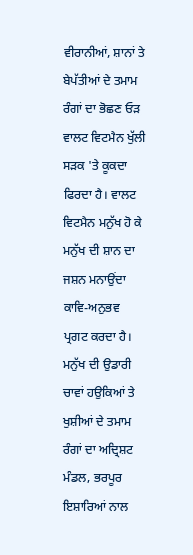ਵੀਰਾਨੀਆਂ, ਸ਼ਾਨਾਂ ਤੇ ਬੇਪੱਤੀਆਂ ਦੇ ਤਮਾਮ ਰੰਗਾਂ ਦਾ ਭੋਛਣ ਓੜ ਵਾਲਟ ਵਿਟਮੈਨ ਖੁੱਲੀ ਸੜਕ 'ਤੇ ਕੂਕਦਾ ਫਿਰਦਾ ਹੈ। ਵਾਲਟ ਵਿਟਮੈਨ ਮਨੁੱਖ ਹੋ ਕੇ ਮਨੁੱਖ ਦੀ ਸ਼ਾਨ ਦਾ ਜਸ਼ਨ ਮਨਾਉਂਦਾ ਕਾਵਿ-ਅਨੁਭਵ ਪ੍ਰਗਟ ਕਰਦਾ ਹੈ। ਮਨੁੱਖ ਦੀ ਉਡਾਰੀ ਚਾਵਾਂ ਹਉਕਿਆਂ ਤੇ ਖੁਸ਼ੀਆਂ ਦੇ ਤਮਾਮ ਰੰਗਾਂ ਦਾ ਅਦ੍ਰਿਸ਼ਟ ਮੰਡਲ, ਭਰਪੂਰ ਇਸ਼ਾਰਿਆਂ ਨਾਲ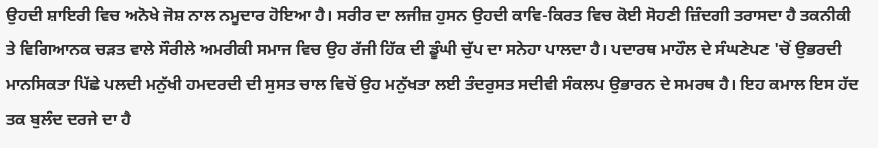ਉਹਦੀ ਸ਼ਾਇਰੀ ਵਿਚ ਅਨੋਖੇ ਜੋਸ਼ ਨਾਲ ਨਮੂਦਾਰ ਹੋਇਆ ਹੈ। ਸਰੀਰ ਦਾ ਲਜੀਜ਼ ਹੁਸਨ ਉਹਦੀ ਕਾਵਿ-ਕਿਰਤ ਵਿਚ ਕੋਈ ਸੋਹਣੀ ਜ਼ਿੰਦਗੀ ਤਰਾਸਦਾ ਹੈ ਤਕਨੀਕੀ ਤੇ ਵਿਗਿਆਨਕ ਚੜਤ ਵਾਲੇ ਸੌਰੀਲੇ ਅਮਰੀਕੀ ਸਮਾਜ ਵਿਚ ਉਹ ਰੱਜੀ ਹਿੱਕ ਦੀ ਡੂੰਘੀ ਚੁੱਪ ਦਾ ਸਨੇਹਾ ਪਾਲਦਾ ਹੈ। ਪਦਾਰਥ ਮਾਹੌਲ ਦੇ ਸੰਘਣੇਪਣ 'ਚੋਂ ਉਭਰਦੀ ਮਾਨਸਿਕਤਾ ਪਿੱਛੇ ਪਲਦੀ ਮਨੁੱਖੀ ਹਮਦਰਦੀ ਦੀ ਸੁਸਤ ਚਾਲ ਵਿਚੋਂ ਉਹ ਮਨੁੱਖਤਾ ਲਈ ਤੰਦਰੁਸਤ ਸਦੀਵੀ ਸੰਕਲਪ ਉਭਾਰਨ ਦੇ ਸਮਰਥ ਹੈ। ਇਹ ਕਮਾਲ ਇਸ ਹੱਦ ਤਕ ਬੁਲੰਦ ਦਰਜੇ ਦਾ ਹੈ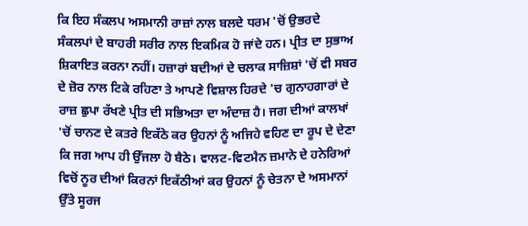ਕਿ ਇਹ ਸੰਕਲਪ ਅਸਮਾਨੀ ਰਾਜ਼ਾਂ ਨਾਲ ਬਲਦੇ ਧਰਮ 'ਚੋਂ ਉਭਰਦੇ ਸੰਕਲਪਾਂ ਦੇ ਬਾਹਰੀ ਸਰੀਰ ਨਾਲ ਇਕਮਿਕ ਹੋ ਜਾਂਦੇ ਹਨ। ਪ੍ਰੀਤ ਦਾ ਸੁਭਾਅ ਸ਼ਿਕਾਇਤ ਕਰਨਾ ਨਹੀਂ। ਹਜ਼ਾਰਾਂ ਬਦੀਆਂ ਦੇ ਚਲਾਕ ਸਾਜ਼ਿਸ਼ਾਂ 'ਚੋਂ ਵੀ ਸਬਰ ਦੇ ਜ਼ੋਰ ਨਾਲ ਟਿਕੇ ਰਹਿਣਾ ਤੇ ਆਪਣੇ ਵਿਸ਼ਾਲ ਹਿਰਦੇ 'ਚ ਗੁਨਾਹਗਾਰਾਂ ਦੇ ਰਾਜ਼ ਛੁਪਾ ਰੱਖਣੇ ਪ੍ਰੀਤ ਦੀ ਸਭਿਅਤਾ ਦਾ ਅੰਦਾਜ਼ ਹੈ। ਜਗ ਦੀਆਂ ਕਾਲਖਾਂ 'ਚੋਂ ਚਾਨਣ ਦੇ ਕਤਰੇ ਇਕੱਠੇ ਕਰ ਉਹਨਾਂ ਨੂੰ ਅਜਿਹੇ ਵਹਿਣ ਦਾ ਰੂਪ ਦੇ ਦੇਣਾ ਕਿ ਜਗ ਆਪ ਹੀ ਉੱਜਲਾ ਹੋ ਬੈਠੇ। ਵਾਲਟ-ਵਿਟਮੈਨ ਜ਼ਮਾਨੇ ਦੇ ਹਨੇਰਿਆਂ ਵਿਚੋਂ ਨੂਰ ਦੀਆਂ ਕਿਰਨਾਂ ਇਕੱਠੀਆਂ ਕਰ ਉਹਨਾਂ ਨੂੰ ਚੇਤਨਾ ਦੇ ਅਸਮਾਨਾਂ ਉੱਤੇ ਸੂਰਜ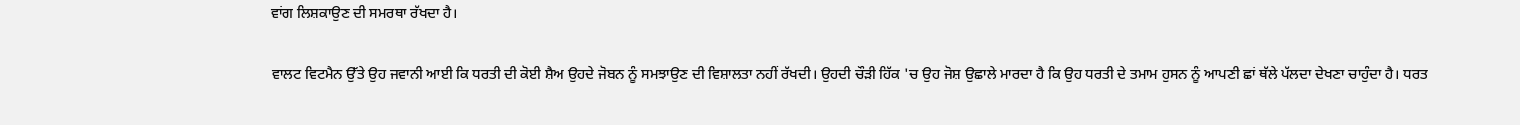ਵਾਂਗ ਲਿਸ਼ਕਾਉਣ ਦੀ ਸਮਰਥਾ ਰੱਖਦਾ ਹੈ।

ਵਾਲਟ ਵਿਟਮੈਨ ਉੱਤੇ ਉਹ ਜਵਾਨੀ ਆਈ ਕਿ ਧਰਤੀ ਦੀ ਕੋਈ ਸ਼ੈਅ ਉਹਦੇ ਜੋਬਨ ਨੂੰ ਸਮਝਾਉਣ ਦੀ ਵਿਸ਼ਾਲਤਾ ਨਹੀਂ ਰੱਖਦੀ। ਉਹਦੀ ਚੌੜੀ ਹਿੱਕ 'ਚ ਉਹ ਜੋਸ਼ ਉਛਾਲੇ ਮਾਰਦਾ ਹੈ ਕਿ ਉਹ ਧਰਤੀ ਦੇ ਤਮਾਮ ਹੁਸਨ ਨੂੰ ਆਪਣੀ ਛਾਂ ਥੱਲੇ ਪੱਲਦਾ ਦੇਖਣਾ ਚਾਹੁੰਦਾ ਹੈ। ਧਰਤ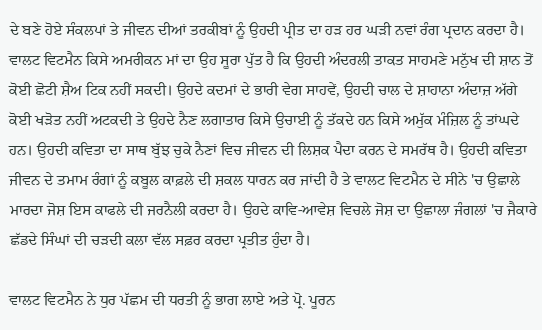ਦੇ ਬਣੇ ਹੋਏ ਸੰਕਲਪਾਂ ਤੇ ਜੀਵਨ ਦੀਆਂ ਤਰਕੀਬਾਂ ਨੂੰ ਉਹਦੀ ਪ੍ਰੀਤ ਦਾ ਹੜ ਹਰ ਘੜੀ ਨਵਾਂ ਰੰਗ ਪ੍ਰਦਾਨ ਕਰਦਾ ਹੈ। ਵਾਲਟ ਵਿਟਮੈਨ ਕਿਸੇ ਅਮਰੀਕਨ ਮਾਂ ਦਾ ਉਹ ਸੂਰਾ ਪੁੱਤ ਹੈ ਕਿ ਉਹਦੀ ਅੰਦਰਲੀ ਤਾਕਤ ਸਾਹਮਣੇ ਮਨੁੱਖ ਦੀ ਸ਼ਾਨ ਤੋਂ ਕੋਈ ਛੋਟੀ ਸ਼ੈਅ ਟਿਕ ਨਹੀਂ ਸਕਦੀ। ਉਹਦੇ ਕਦਮਾਂ ਦੇ ਭਾਰੀ ਵੇਗ ਸਾਹਵੇਂ, ਉਹਦੀ ਚਾਲ ਦੇ ਸ਼ਾਹਾਨਾ ਅੰਦਾਜ਼ ਅੱਗੇ ਕੋਈ ਖੜੋਤ ਨਹੀਂ ਅਟਕਦੀ ਤੇ ਉਹਦੇ ਨੈਣ ਲਗਾਤਾਰ ਕਿਸੇ ਉਚਾਈ ਨੂੰ ਤੱਕਦੇ ਹਨ ਕਿਸੇ ਅਮੁੱਕ ਮੰਜ਼ਿਲ ਨੂੰ ਤਾਂਘਦੇ ਹਨ। ਉਹਦੀ ਕਵਿਤਾ ਦਾ ਸਾਥ ਬੁੱਝ ਚੁਕੇ ਨੈਣਾਂ ਵਿਚ ਜੀਵਨ ਦੀ ਲਿਸ਼ਕ ਪੈਦਾ ਕਰਨ ਦੇ ਸਮਰੱਥ ਹੈ। ਉਹਦੀ ਕਵਿਤਾ ਜੀਵਨ ਦੇ ਤਮਾਮ ਰੰਗਾਂ ਨੂੰ ਕਬੂਲ ਕਾਫ਼ਲੇ ਦੀ ਸ਼ਕਲ ਧਾਰਨ ਕਰ ਜਾਂਦੀ ਹੈ ਤੇ ਵਾਲਟ ਵਿਟਮੈਨ ਦੇ ਸੀਨੇ 'ਚ ਉਛਾਲੇ ਮਾਰਦਾ ਜੋਸ਼ ਇਸ ਕਾਫਲੇ ਦੀ ਜਰਨੈਲੀ ਕਰਦਾ ਹੈ। ਉਹਦੇ ਕਾਵਿ-ਆਵੇਸ਼ ਵਿਚਲੇ ਜੋਸ਼ ਦਾ ਉਛਾਲਾ ਜੰਗਲਾਂ 'ਚ ਜੈਕਾਰੇ ਛੱਡਦੇ ਸਿੰਘਾਂ ਦੀ ਚੜਦੀ ਕਲਾ ਵੱਲ ਸਫ਼ਰ ਕਰਦਾ ਪ੍ਰਤੀਤ ਹੁੰਦਾ ਹੈ।

ਵਾਲਟ ਵਿਟਮੈਨ ਨੇ ਧੁਰ ਪੱਛਮ ਦੀ ਧਰਤੀ ਨੂੰ ਭਾਗ ਲਾਏ ਅਤੇ ਪ੍ਰੋ. ਪੂਰਨ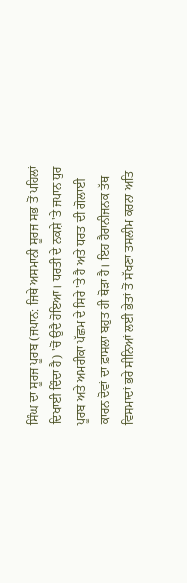ਸਿੰਘ ਦਾ ਸੂਰਜ ਪੂਰਬ (ਜਪਾਨ: ਜਿਥੇ ਅਸਮਾਨੀ ਸੂਰਜ ਸਭ ਤੋਂ ਪਹਿਲਾਂ ਦਿਖਾਈ ਦਿੰਦਾ ਹੈ) 'ਚੋਂ ਉਦੈ ਹੋਇਆ। ਧਰਤੀ ਦੇ ਨਕਸ਼ੇ 'ਤੇ ਜਪਾਨ ਧੁਰ ਪੂਰਬ ਅਤੇ ਅਮਰੀਕਾ ਪੱਛਮ ਦੇ ਸਿਰੇ 'ਤੇ ਹੈ ਅਤੇ ਧਰਤ ਦੀ ਗੋਲਾਈ ਕਾਰਨ ਦੋਵਾਂ ਦਾ ਫ਼ਾਸਲਾ ਬਹੁਤ ਹੀ ਥੋੜਾ ਹੈ। ਇਹ ਹੈਰਾਨੀਜਨਕ ਤੱਥ ਵਿਸਮਾਦਾਂ ਭਰੇ ਸੀਨਿਆਂ ਲਈ ਭੇਤਾਂ ਤੋਂ ਸੱਖਣਾ ਤਸਲੀਮ ਕਰਨਾ ਅਤਿ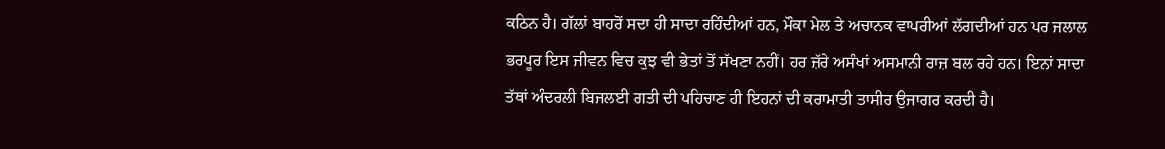ਕਠਿਨ ਹੈ। ਗੱਲਾਂ ਬਾਹਰੋਂ ਸਦਾ ਹੀ ਸਾਦਾ ਰਹਿੰਦੀਆਂ ਹਨ, ਮੌਕਾ ਮੇਲ ਤੇ ਅਚਾਨਕ ਵਾਪਰੀਆਂ ਲੱਗਦੀਆਂ ਹਨ ਪਰ ਜਲਾਲ ਭਰਪੂਰ ਇਸ ਜੀਵਨ ਵਿਚ ਕੁਝ ਵੀ ਭੇਤਾਂ ਤੋਂ ਸੱਖਣਾ ਨਹੀਂ। ਹਰ ਜ਼ੱਰੇ ਅਸੰਖਾਂ ਅਸਮਾਨੀ ਰਾਜ਼ ਬਲ ਰਹੇ ਹਨ। ਇਨਾਂ ਸਾਦਾ ਤੱਥਾਂ ਅੰਦਰਲੀ ਬਿਜਲਈ ਗਤੀ ਦੀ ਪਹਿਚਾਣ ਹੀ ਇਹਨਾਂ ਦੀ ਕਰਾਮਾਤੀ ਤਾਸੀਰ ਉਜਾਗਰ ਕਰਦੀ ਹੈ।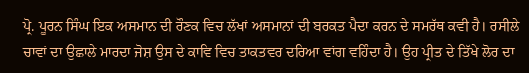ਪ੍ਰੋ. ਪੂਰਨ ਸਿੰਘ ਇਕ ਅਸਮਾਨ ਦੀ ਰੌਣਕ ਵਿਚ ਲੱਖਾਂ ਅਸਮਾਨਾਂ ਦੀ ਬਰਕਤ ਪੈਦਾ ਕਰਨ ਦੇ ਸਮਰੱਥ ਕਵੀ ਹੈ। ਰਸੀਲੇ ਚਾਵਾਂ ਦਾ ਉਛਾਲੇ ਮਾਰਦਾ ਜੋਸ਼ ਉਸ ਦੇ ਕਾਵਿ ਵਿਚ ਤਾਕਤਵਰ ਦਰਿਆ ਵਾਂਗ ਵਹਿੰਦਾ ਹੈ। ਉਹ ਪ੍ਰੀਤ ਦੇ ਤਿੱਖੇ ਲੋਰ ਦਾ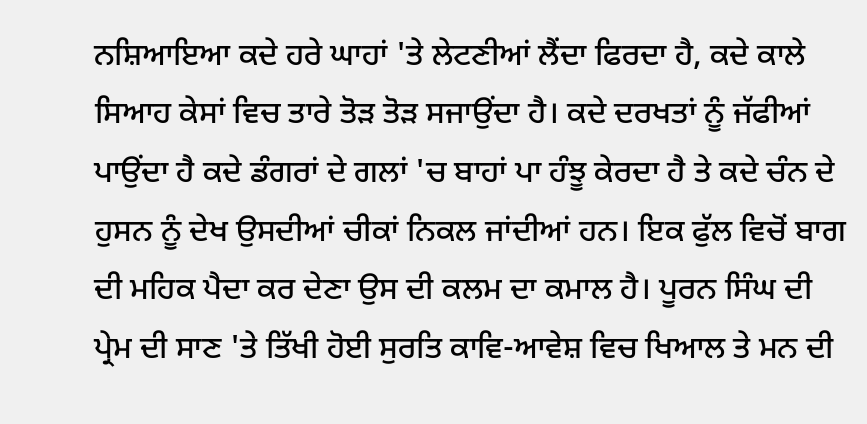ਨਸ਼ਿਆਇਆ ਕਦੇ ਹਰੇ ਘਾਹਾਂ 'ਤੇ ਲੇਟਣੀਆਂ ਲੈਂਦਾ ਫਿਰਦਾ ਹੈ, ਕਦੇ ਕਾਲੇ ਸਿਆਹ ਕੇਸਾਂ ਵਿਚ ਤਾਰੇ ਤੋੜ ਤੋੜ ਸਜਾਉਂਦਾ ਹੈ। ਕਦੇ ਦਰਖਤਾਂ ਨੂੰ ਜੱਫੀਆਂ ਪਾਉਂਦਾ ਹੈ ਕਦੇ ਡੰਗਰਾਂ ਦੇ ਗਲਾਂ 'ਚ ਬਾਹਾਂ ਪਾ ਹੰਝੂ ਕੇਰਦਾ ਹੈ ਤੇ ਕਦੇ ਚੰਨ ਦੇ ਹੁਸਨ ਨੂੰ ਦੇਖ ਉਸਦੀਆਂ ਚੀਕਾਂ ਨਿਕਲ ਜਾਂਦੀਆਂ ਹਨ। ਇਕ ਫੁੱਲ ਵਿਚੋਂ ਬਾਗ ਦੀ ਮਹਿਕ ਪੈਦਾ ਕਰ ਦੇਣਾ ਉਸ ਦੀ ਕਲਮ ਦਾ ਕਮਾਲ ਹੈ। ਪੂਰਨ ਸਿੰਘ ਦੀ ਪ੍ਰੇਮ ਦੀ ਸਾਣ 'ਤੇ ਤਿੱਖੀ ਹੋਈ ਸੁਰਤਿ ਕਾਵਿ-ਆਵੇਸ਼ ਵਿਚ ਖਿਆਲ ਤੇ ਮਨ ਦੀ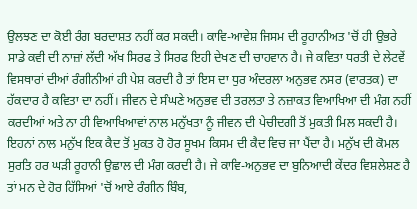ਉਲਝਣ ਦਾ ਕੋਈ ਰੰਗ ਬਰਦਾਸ਼ਤ ਨਹੀਂ ਕਰ ਸਕਦੀ। ਕਾਵਿ-ਆਵੇਸ਼ ਜਿਸਮ ਦੀ ਰੂਹਾਨੀਅਤ 'ਚੋਂ ਹੀ ਉਭਰੇ ਸਾਡੇ ਕਵੀ ਦੀ ਨਾਜ਼ਾਂ ਲੱਦੀ ਅੱਖ ਸਿਰਫ ਤੇ ਸਿਰਫ ਇਹੀ ਦੇਖਣ ਦੀ ਚਾਹਵਾਨ ਹੈ। ਜੇ ਕਵਿਤਾ ਧਰਤੀ ਦੇ ਲੇਟਵੇਂ ਵਿਸਥਾਰਾਂ ਦੀਆਂ ਰੰਗੀਨੀਆਂ ਹੀ ਪੇਸ਼ ਕਰਦੀ ਹੈ ਤਾਂ ਇਸ ਦਾ ਧੁਰ ਅੰਦਰਲਾ ਅਨੁਭਵ ਨਸਰ (ਵਾਰਤਕ) ਦਾ ਹੱਕਦਾਰ ਹੈ ਕਵਿਤਾ ਦਾ ਨਹੀਂ। ਜੀਵਨ ਦੇ ਸੰਘਣੇ ਅਨੁਭਵ ਦੀ ਤਰਲਤਾ ਤੇ ਨਜ਼ਾਕਤ ਵਿਆਖਿਆ ਦੀ ਮੰਗ ਨਹੀਂ ਕਰਦੀਆਂ ਅਤੇ ਨਾ ਹੀ ਵਿਆਖਿਆਵਾਂ ਨਾਲ ਮਨੁੱਖਤਾ ਨੂੰ ਜੀਵਨ ਦੀ ਪੇਚੀਦਗੀ ਤੋਂ ਮੁਕਤੀ ਮਿਲ ਸਕਦੀ ਹੈ। ਇਹਨਾਂ ਨਾਲ ਮਨੁੱਖ ਇਕ ਕੈਦ ਤੋਂ ਮੁਕਤ ਹੋ ਹੋਰ ਸੂਖਮ ਕਿਸਮ ਦੀ ਕੈਦ ਵਿਚ ਜਾ ਪੈਂਦਾ ਹੈ। ਮਨੁੱਖ ਦੀ ਕੋਮਲ ਸੁਰਤਿ ਹਰ ਘੜੀ ਰੂਹਾਨੀ ਉਛਾਲ ਦੀ ਮੰਗ ਕਰਦੀ ਹੈ। ਜੇ ਕਾਵਿ-ਅਨੁਭਵ ਦਾ ਬੁਨਿਆਦੀ ਕੇਂਦਰ ਵਿਸ਼ਲੇਸ਼ਣ ਹੈ ਤਾਂ ਮਨ ਦੇ ਹੋਰ ਹਿੱਸਿਆਂ 'ਚੋਂ ਆਏ ਰੰਗੀਨ ਬਿੰਬ,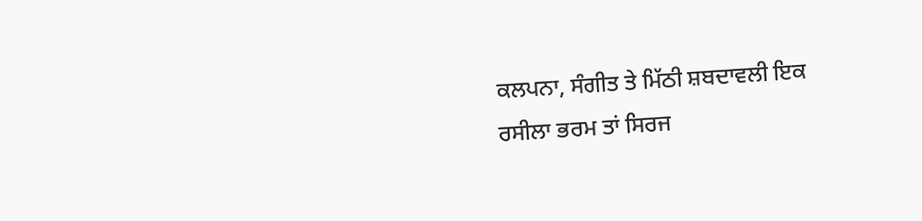ਕਲਪਨਾ, ਸੰਗੀਤ ਤੇ ਮਿੱਠੀ ਸ਼ਬਦਾਵਲੀ ਇਕ ਰਸੀਲਾ ਭਰਮ ਤਾਂ ਸਿਰਜ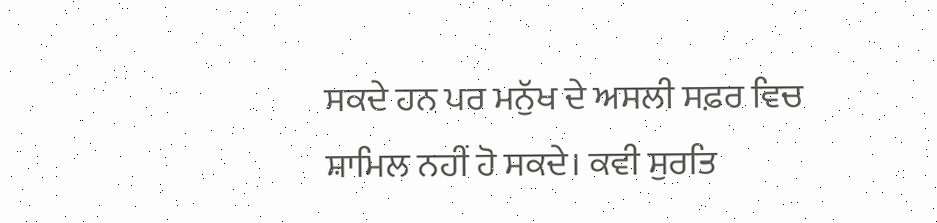ਸਕਦੇ ਹਨ ਪਰ ਮਨੁੱਖ ਦੇ ਅਸਲੀ ਸਫ਼ਰ ਵਿਚ ਸ਼ਾਮਿਲ ਨਹੀਂ ਹੋ ਸਕਦੇ। ਕਵੀ ਸੁਰਤਿ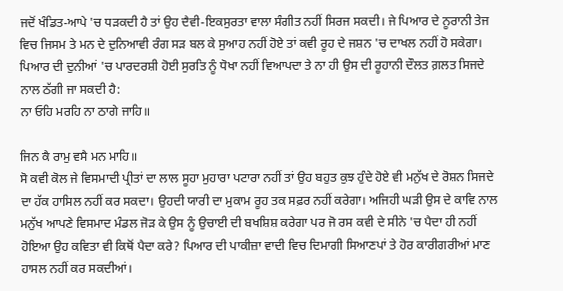ਜਦੋਂ ਖੰਡਿਤ-ਆਪੇ 'ਚ ਧੜਕਦੀ ਹੈ ਤਾਂ ਉਹ ਦੈਵੀ-ਇਕਸੁਰਤਾ ਵਾਲਾ ਸੰਗੀਤ ਨਹੀਂ ਸਿਰਜ ਸਕਦੀ। ਜੇ ਪਿਆਰ ਦੇ ਨੂਰਾਨੀ ਤੇਜ ਵਿਚ ਜਿਸਮ ਤੇ ਮਨ ਦੇ ਦੁਨਿਆਵੀ ਰੰਗ ਸੜ ਬਲ ਕੇ ਸੁਆਹ ਨਹੀਂ ਹੋਏ ਤਾਂ ਕਵੀ ਰੂਹ ਦੇ ਜਸ਼ਨ 'ਚ ਦਾਖਲ ਨਹੀਂ ਹੋ ਸਕੇਗਾ। ਪਿਆਰ ਦੀ ਦੁਨੀਆਂ 'ਚ ਪਾਰਦਰਸ਼ੀ ਹੋਈ ਸੁਰਤਿ ਨੂੰ ਧੋਖਾ ਨਹੀਂ ਵਿਆਪਦਾ ਤੇ ਨਾ ਹੀ ਉਸ ਦੀ ਰੂਹਾਨੀ ਦੌਲਤ ਗ਼ਲਤ ਸਿਜਦੇ ਨਾਲ ਠੱਗੀ ਜਾ ਸਕਦੀ ਹੈ:
ਨਾ ਓਹਿ ਮਰਹਿ ਨਾ ਠਾਗੇ ਜਾਹਿ॥

ਜਿਨ ਕੈ ਰਾਮੁ ਵਸੈ ਮਨ ਮਾਹਿ॥
ਸੋ ਕਵੀ ਕੋਲ ਜੇ ਵਿਸਮਾਦੀ ਪ੍ਰੀਤਾਂ ਦਾ ਲਾਲ ਸੂਹਾ ਮੁਹਾਰਾ ਪਟਾਰਾ ਨਹੀਂ ਤਾਂ ਉਹ ਬਹੁਤ ਕੁਝ ਹੁੰਦੇ ਹੋਏ ਵੀ ਮਨੁੱਖ ਦੇ ਰੋਸ਼ਨ ਸਿਜਦੇ ਦਾ ਹੱਕ ਹਾਸਿਲ ਨਹੀਂ ਕਰ ਸਕਦਾ। ਉਹਦੀ ਯਾਰੀ ਦਾ ਮੁਕਾਮ ਰੂਹ ਤਕ ਸਫ਼ਰ ਨਹੀਂ ਕਰੇਗਾ। ਅਜਿਹੀ ਘੜੀ ਉਸ ਦੇ ਕਾਵਿ ਨਾਲ ਮਨੁੱਖ ਆਪਣੇ ਵਿਸਮਾਦ ਮੰਡਲ ਜੋੜ ਕੇ ਉਸ ਨੂੰ ਉਚਾਈ ਦੀ ਬਖਸ਼ਿਸ਼ ਕਰੇਗਾ ਪਰ ਜੋ ਰਸ ਕਵੀ ਦੇ ਸੀਨੇ 'ਚ ਪੈਦਾ ਹੀ ਨਹੀਂ ਹੋਇਆ ਉਹ ਕਵਿਤਾ ਵੀ ਕਿਥੋਂ ਪੈਦਾ ਕਰੇ? ਪਿਆਰ ਦੀ ਪਾਕੀਜ਼ਾ ਵਾਦੀ ਵਿਚ ਦਿਮਾਗੀ ਸਿਆਣਪਾਂ ਤੇ ਹੋਰ ਕਾਰੀਗਰੀਆਂ ਮਾਣ ਹਾਸਲ ਨਹੀਂ ਕਰ ਸਕਦੀਆਂ।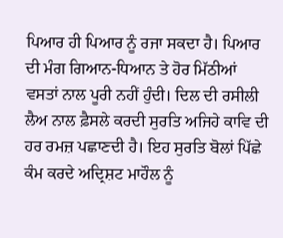ਪਿਆਰ ਹੀ ਪਿਆਰ ਨੂੰ ਰਜਾ ਸਕਦਾ ਹੈ। ਪਿਆਰ ਦੀ ਮੰਗ ਗਿਆਨ-ਧਿਆਨ ਤੇ ਹੋਰ ਮਿੱਠੀਆਂ ਵਸਤਾਂ ਨਾਲ ਪੂਰੀ ਨਹੀਂ ਹੁੰਦੀ। ਦਿਲ ਦੀ ਰਸੀਲੀ ਲੈਅ ਨਾਲ ਫ਼ੈਸਲੇ ਕਰਦੀ ਸੁਰਤਿ ਅਜਿਹੇ ਕਾਵਿ ਦੀ ਹਰ ਰਮਜ਼ ਪਛਾਣਦੀ ਹੈ। ਇਹ ਸੁਰਤਿ ਬੋਲਾਂ ਪਿੱਛੇ ਕੰਮ ਕਰਦੇ ਅਦ੍ਰਿਸ਼ਟ ਮਾਹੌਲ ਨੂੰ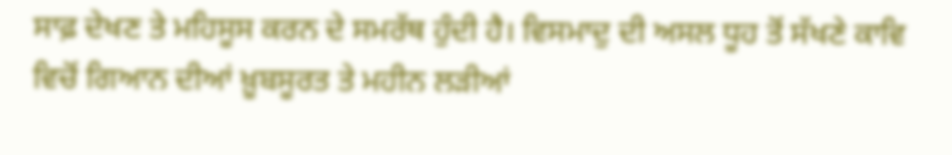ਸਾਫ਼ ਦੇਖਣ ਤੇ ਮਹਿਸੂਸ ਕਰਨ ਦੇ ਸਮਰੱਥ ਹੁੰਦੀ ਹੈ। ਵਿਸਮਾਦੁ ਦੀ ਅਸਲ ਧੂਹ ਤੋਂ ਸੱਖਣੇ ਕਾਵਿ ਵਿਚੋਂ ਗਿਆਨ ਦੀਆਂ ਖ਼ੂਬਸੂਰਤ ਤੇ ਮਹੀਨ ਲੜੀਆਂ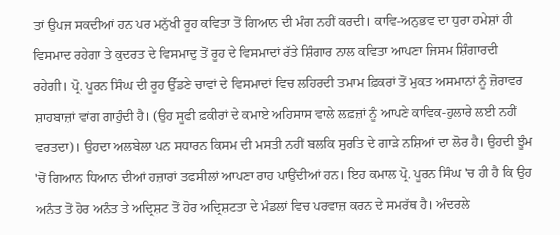ਤਾਂ ਉਪਜ ਸਕਦੀਆਂ ਹਨ ਪਰ ਮਨੁੱਖੀ ਰੂਹ ਕਵਿਤਾ ਤੋਂ ਗਿਆਨ ਦੀ ਮੰਗ ਨਹੀਂ ਕਰਦੀ। ਕਾਵਿ-ਅਨੁਭਵ ਦਾ ਧੁਰਾ ਹਮੇਸ਼ਾਂ ਹੀ ਵਿਸਮਾਦ ਰਹੇਗਾ ਤੇ ਕੁਦਰਤ ਦੇ ਵਿਸਮਾਦੁ ਤੋਂ ਰੂਹ ਦੇ ਵਿਸਮਾਦਾਂ ਰੱਤੇ ਸ਼ਿੰਗਾਰ ਨਾਲ ਕਵਿਤਾ ਆਪਣਾ ਜਿਸਮ ਸ਼ਿੰਗਾਰਦੀ ਰਹੇਗੀ। ਪ੍ਰੋ. ਪੂਰਨ ਸਿੰਘ ਦੀ ਰੂਹ ਉੱਡਣੇ ਚਾਵਾਂ ਦੇ ਵਿਸਮਾਦਾਂ ਵਿਚ ਲਹਿਰਦੀ ਤਮਾਮ ਫ਼ਿਕਰਾਂ ਤੋਂ ਮੁਕਤ ਅਸਮਾਨਾਂ ਨੂੰ ਜ਼ੋਰਾਵਰ ਸ਼ਾਹਬਾਜ਼ਾਂ ਵਾਂਗ ਗਾਹੁੰਦੀ ਹੈ। (ਉਹ ਸੂਫੀ ਫ਼ਕੀਰਾਂ ਦੇ ਕਮਾਏ ਅਹਿਸਾਸ ਵਾਲੇ ਲਫ਼ਜ਼ਾਂ ਨੂੰ ਆਪਣੇ ਕਾਵਿਕ-ਹੁਲਾਰੇ ਲਈ ਨਹੀਂ ਵਰਤਦਾ)। ਉਹਦਾ ਅਲਬੇਲਾ ਪਨ ਸਧਾਰਨ ਕਿਸਮ ਦੀ ਮਸਤੀ ਨਹੀਂ ਬਲਕਿ ਸੁਰਤਿ ਦੇ ਗਾੜੇ ਨਸ਼ਿਆਂ ਦਾ ਲੋਰ ਹੈ। ਉਹਦੀ ਝੂੰਮ 'ਚੋਂ ਗਿਆਨ ਧਿਆਨ ਦੀਆਂ ਹਜ਼ਾਰਾਂ ਤਫਸੀਲਾਂ ਆਪਣਾ ਰਾਹ ਪਾਉਂਦੀਆਂ ਹਨ। ਇਹ ਕਮਾਲ ਪ੍ਰੋ. ਪੂਰਨ ਸਿੰਘ 'ਚ ਹੀ ਹੈ ਕਿ ਉਹ ਅਨੰਤ ਤੋਂ ਹੋਰ ਅਨੰਤ ਤੇ ਅਦ੍ਰਿਸ਼ਟ ਤੋਂ ਹੋਰ ਅਦ੍ਰਿਸ਼ਟਤਾ ਦੇ ਮੰਡਲਾਂ ਵਿਚ ਪਰਵਾਜ਼ ਕਰਨ ਦੇ ਸਮਰੱਥ ਹੈ। ਅੰਦਰਲੇ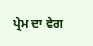ਪ੍ਰੇਮ ਦਾ ਵੇਗ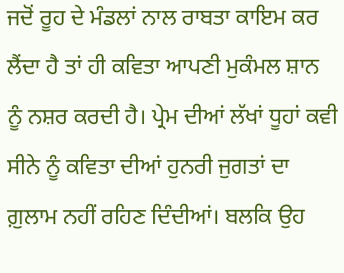ਜਦੋਂ ਰੂਹ ਦੇ ਮੰਡਲਾਂ ਨਾਲ ਰਾਬਤਾ ਕਾਇਮ ਕਰ ਲੈਂਦਾ ਹੈ ਤਾਂ ਹੀ ਕਵਿਤਾ ਆਪਣੀ ਮੁਕੰਮਲ ਸ਼ਾਨ ਨੂੰ ਨਸ਼ਰ ਕਰਦੀ ਹੈ। ਪ੍ਰੇਮ ਦੀਆਂ ਲੱਖਾਂ ਧੂਹਾਂ ਕਵੀ ਸੀਨੇ ਨੂੰ ਕਵਿਤਾ ਦੀਆਂ ਹੁਨਰੀ ਜੁਗਤਾਂ ਦਾ ਗ਼ੁਲਾਮ ਨਹੀਂ ਰਹਿਣ ਦਿੰਦੀਆਂ। ਬਲਕਿ ਉਹ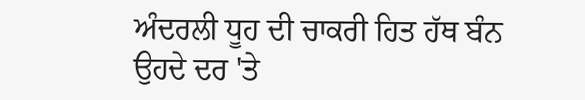ਅੰਦਰਲੀ ਧੂਹ ਦੀ ਚਾਕਰੀ ਹਿਤ ਹੱਥ ਬੰਨ ਉਹਦੇ ਦਰ 'ਤੇ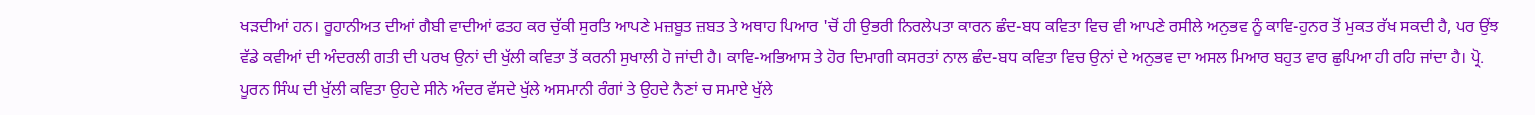ਖੜਦੀਆਂ ਹਨ। ਰੂਹਾਨੀਅਤ ਦੀਆਂ ਗੈਬੀ ਵਾਦੀਆਂ ਫਤਹ ਕਰ ਚੁੱਕੀ ਸੁਰਤਿ ਆਪਣੇ ਮਜ਼ਬੂਤ ਜ਼ਬਤ ਤੇ ਅਥਾਹ ਪਿਆਰ 'ਚੋਂ ਹੀ ਉਭਰੀ ਨਿਰਲੇਪਤਾ ਕਾਰਨ ਛੰਦ-ਬਧ ਕਵਿਤਾ ਵਿਚ ਵੀ ਆਪਣੇ ਰਸੀਲੇ ਅਨੁਭਵ ਨੂੰ ਕਾਵਿ-ਹੁਨਰ ਤੋਂ ਮੁਕਤ ਰੱਖ ਸਕਦੀ ਹੈ, ਪਰ ਉਂਝ ਵੱਡੇ ਕਵੀਆਂ ਦੀ ਅੰਦਰਲੀ ਗਤੀ ਦੀ ਪਰਖ ਉਨਾਂ ਦੀ ਖੁੱਲੀ ਕਵਿਤਾ ਤੋਂ ਕਰਨੀ ਸੁਖਾਲੀ ਹੋ ਜਾਂਦੀ ਹੈ। ਕਾਵਿ-ਅਭਿਆਸ ਤੇ ਹੋਰ ਦਿਮਾਗੀ ਕਸਰਤਾਂ ਨਾਲ ਛੰਦ-ਬਧ ਕਵਿਤਾ ਵਿਚ ਉਨਾਂ ਦੇ ਅਨੁਭਵ ਦਾ ਅਸਲ ਮਿਆਰ ਬਹੁਤ ਵਾਰ ਛੁਪਿਆ ਹੀ ਰਹਿ ਜਾਂਦਾ ਹੈ। ਪ੍ਰੋ. ਪੂਰਨ ਸਿੰਘ ਦੀ ਖੁੱਲੀ ਕਵਿਤਾ ਉਹਦੇ ਸੀਨੇ ਅੰਦਰ ਵੱਸਦੇ ਖੁੱਲੇ ਅਸਮਾਨੀ ਰੰਗਾਂ ਤੇ ਉਹਦੇ ਨੈਣਾਂ ਚ ਸਮਾਏ ਖੁੱਲੇ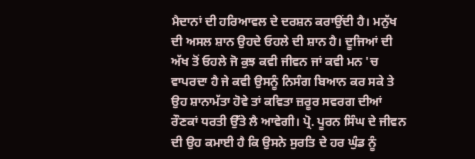ਮੈਦਾਨਾਂ ਦੀ ਹਰਿਆਵਲ ਦੇ ਦਰਸ਼ਨ ਕਰਾਉਂਦੀ ਹੈ। ਮਨੁੱਖ ਦੀ ਅਸਲ ਸ਼ਾਨ ਉਹਦੇ ਓਹਲੇ ਦੀ ਸ਼ਾਨ ਹੈ। ਦੂਜਿਆਂ ਦੀ ਅੱਖ ਤੋਂ ਓਹਲੇ ਜੋ ਕੁਝ ਕਵੀ ਜੀਵਨ ਜਾਂ ਕਵੀ ਮਨ 'ਚ ਵਾਪਰਦਾ ਹੈ ਜੇ ਕਵੀ ਉਸਨੂੰ ਨਿਸੰਗ ਬਿਆਨ ਕਰ ਸਕੇ ਤੇ ਉਹ ਸ਼ਾਨਾਮੱਤਾ ਹੋਵੇ ਤਾਂ ਕਵਿਤਾ ਜ਼ਰੂਰ ਸਵਰਗ ਦੀਆਂ ਰੌਣਕਾਂ ਧਰਤੀ ਉੱਤੇ ਲੈ ਆਵੇਗੀ। ਪ੍ਰੋ. ਪੂਰਨ ਸਿੰਘ ਦੇ ਜੀਵਨ ਦੀ ਉਹ ਕਮਾਈ ਹੈ ਕਿ ਉਸਨੇ ਸੁਰਤਿ ਦੇ ਹਰ ਘੁੰਡ ਨੂੰ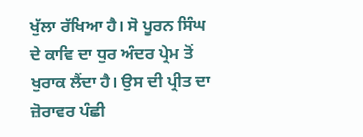ਖੁੱਲਾ ਰੱਖਿਆ ਹੈ। ਸੋ ਪੂਰਨ ਸਿੰਘ ਦੇ ਕਾਵਿ ਦਾ ਧੁਰ ਅੰਦਰ ਪ੍ਰੇਮ ਤੋਂ ਖੁਰਾਕ ਲੈਂਦਾ ਹੈ। ਉਸ ਦੀ ਪ੍ਰੀਤ ਦਾ ਜ਼ੋਰਾਵਰ ਪੰਛੀ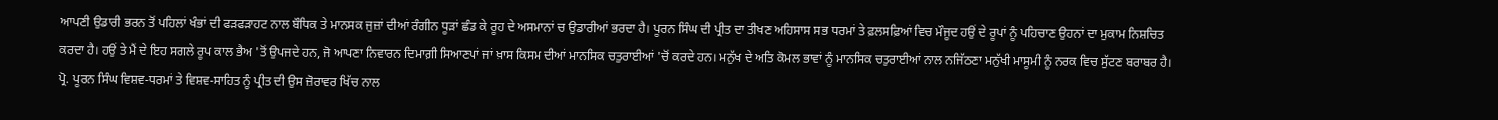ਆਪਣੀ ਉਡਾਰੀ ਭਰਨ ਤੋਂ ਪਹਿਲਾਂ ਖੰਭਾਂ ਦੀ ਫੜਫੜਾਹਟ ਨਾਲ ਬੌਧਿਕ ਤੇ ਮਾਨਸਕ ਜੁਜ਼ਾਂ ਦੀਆਂ ਰੰਗੀਨ ਧੂੜਾਂ ਛੰਡ ਕੇ ਰੂਹ ਦੇ ਅਸਮਾਨਾਂ ਚ ਉਡਾਰੀਆਂ ਭਰਦਾ ਹੈ। ਪੂਰਨ ਸਿੰਘ ਦੀ ਪ੍ਰੀਤ ਦਾ ਤੀਖਣ ਅਹਿਸਾਸ ਸਭ ਧਰਮਾਂ ਤੇ ਫ਼ਲਸਫ਼ਿਆਂ ਵਿਚ ਮੌਜੂਦ ਹਉਂ ਦੇ ਰੂਪਾਂ ਨੂੰ ਪਹਿਚਾਣ ਉਹਨਾਂ ਦਾ ਮੁਕਾਮ ਨਿਸ਼ਚਿਤ ਕਰਦਾ ਹੈ। ਹਉਂ ਤੇ ਮੈਂ ਦੇ ਇਹ ਸਗਲੇ ਰੂਪ ਕਾਲ ਭੈਅ 'ਤੋਂ ਉਪਜਦੇ ਹਨ, ਜੋ ਆਪਣਾ ਨਿਵਾਰਨ ਦਿਮਾਗ਼ੀ ਸਿਆਣਪਾਂ ਜਾਂ ਖ਼ਾਸ ਕਿਸਮ ਦੀਆਂ ਮਾਨਸਿਕ ਚਤੁਰਾਈਆਂ 'ਚੋਂ ਕਰਦੇ ਹਨ। ਮਨੁੱਖ ਦੇ ਅਤਿ ਕੋਮਲ ਭਾਵਾਂ ਨੂੰ ਮਾਨਸਿਕ ਚਤੁਰਾਈਆਂ ਨਾਲ ਨਜਿੱਠਣਾ ਮਨੁੱਖੀ ਮਾਸੂਮੀ ਨੂੰ ਨਰਕ ਵਿਚ ਸੁੱਟਣ ਬਰਾਬਰ ਹੈ। ਪ੍ਰੋ. ਪੂਰਨ ਸਿੰਘ ਵਿਸ਼ਵ-ਧਰਮਾਂ ਤੇ ਵਿਸ਼ਵ-ਸਾਹਿਤ ਨੂੰ ਪ੍ਰੀਤ ਦੀ ਉਸ ਜ਼ੋਰਾਵਰ ਖਿੱਚ ਨਾਲ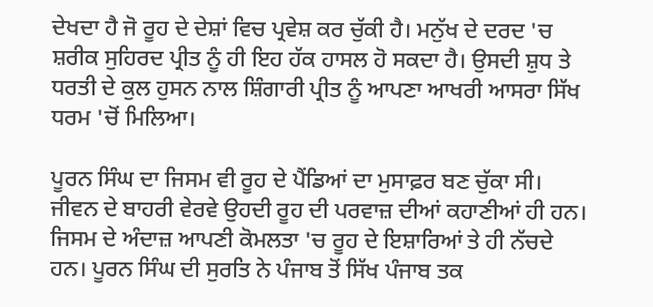ਦੇਖਦਾ ਹੈ ਜੋ ਰੂਹ ਦੇ ਦੇਸ਼ਾਂ ਵਿਚ ਪ੍ਰਵੇਸ਼ ਕਰ ਚੁੱਕੀ ਹੈ। ਮਨੁੱਖ ਦੇ ਦਰਦ 'ਚ ਸ਼ਰੀਕ ਸੁਹਿਰਦ ਪ੍ਰੀਤ ਨੂੰ ਹੀ ਇਹ ਹੱਕ ਹਾਸਲ ਹੋ ਸਕਦਾ ਹੈ। ਉਸਦੀ ਸ਼ੁਧ ਤੇ ਧਰਤੀ ਦੇ ਕੁਲ ਹੁਸਨ ਨਾਲ ਸ਼ਿੰਗਾਰੀ ਪ੍ਰੀਤ ਨੂੰ ਆਪਣਾ ਆਖਰੀ ਆਸਰਾ ਸਿੱਖ ਧਰਮ 'ਚੋਂ ਮਿਲਿਆ।

ਪੂਰਨ ਸਿੰਘ ਦਾ ਜਿਸਮ ਵੀ ਰੂਹ ਦੇ ਪੈਂਡਿਆਂ ਦਾ ਮੁਸਾਫ਼ਰ ਬਣ ਚੁੱਕਾ ਸੀ। ਜੀਵਨ ਦੇ ਬਾਹਰੀ ਵੇਰਵੇ ਉਹਦੀ ਰੂਹ ਦੀ ਪਰਵਾਜ਼ ਦੀਆਂ ਕਹਾਣੀਆਂ ਹੀ ਹਨ। ਜਿਸਮ ਦੇ ਅੰਦਾਜ਼ ਆਪਣੀ ਕੋਮਲਤਾ 'ਚ ਰੂਹ ਦੇ ਇਸ਼ਾਰਿਆਂ ਤੇ ਹੀ ਨੱਚਦੇ ਹਨ। ਪੂਰਨ ਸਿੰਘ ਦੀ ਸੁਰਤਿ ਨੇ ਪੰਜਾਬ ਤੋਂ ਸਿੱਖ ਪੰਜਾਬ ਤਕ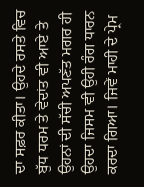ਦਾ ਸਫ਼ਰ ਕੀਤਾ। ਉਹਦੇ ਰਸਤੇ ਵਿਚ ਬੁੱਧ ਧਰਮ ਤੇ ਵੇਦਾਂਤ ਵੀ ਆਏ ਤੇ ਉਹਨਾਂ ਦੀ ਸੱਚੀ ਅਪਣੱਤ ਮਗਰ ਹੀ ਉਹਦਾ ਜਿਸਮ ਵੀ ਉਹੀ ਰੰਗ ਧਾਰਨ ਕਰਦਾ ਗਿਆ। ਜਿਵੇਂ ਮਾਹੀ ਦੇ ਪ੍ਰੇਮ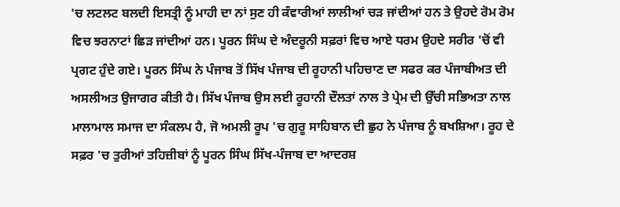'ਚ ਲਟਲਟ ਬਲਦੀ ਇਸਤ੍ਰੀ ਨੂੰ ਮਾਹੀ ਦਾ ਨਾਂ ਸੁਣ ਹੀ ਕੰਵਾਰੀਆਂ ਲਾਲੀਆਂ ਚੜ ਜਾਂਦੀਆਂ ਹਨ ਤੇ ਉਹਦੇ ਰੋਮ ਰੋਮ ਵਿਚ ਝਰਨਾਟਾਂ ਛਿੜ ਜਾਂਦੀਆਂ ਹਨ। ਪੂਰਨ ਸਿੰਘ ਦੇ ਅੰਦਰੂਨੀ ਸਫ਼ਰਾਂ ਵਿਚ ਆਏ ਧਰਮ ਉਹਦੇ ਸਰੀਰ 'ਚੋਂ ਵੀ ਪ੍ਰਗਟ ਹੁੰਦੇ ਗਏ। ਪੂਰਨ ਸਿੰਘ ਨੇ ਪੰਜਾਬ ਤੋਂ ਸਿੱਖ ਪੰਜਾਬ ਦੀ ਰੂਹਾਨੀ ਪਹਿਚਾਣ ਦਾ ਸਫਰ ਕਰ ਪੰਜਾਬੀਅਤ ਦੀ ਅਸਲੀਅਤ ਉਜਾਗਰ ਕੀਤੀ ਹੈ। ਸਿੱਖ ਪੰਜਾਬ ਉਸ ਲਈ ਰੂਹਾਨੀ ਦੌਲਤਾਂ ਨਾਲ ਤੇ ਪ੍ਰੇਮ ਦੀ ਉੱਚੀ ਸਭਿਅਤਾ ਨਾਲ ਮਾਲਾਮਾਲ ਸਮਾਜ ਦਾ ਸੰਕਲਪ ਹੈ, ਜੋ ਅਮਲੀ ਰੂਪ 'ਚ ਗੁਰੂ ਸਾਹਿਬਾਨ ਦੀ ਛੁਹ ਨੇ ਪੰਜਾਬ ਨੂੰ ਬਖਸ਼ਿਆ। ਰੂਹ ਦੇ ਸਫ਼ਰ 'ਚ ਤੁਰੀਆਂ ਤਹਿਜ਼ੀਬਾਂ ਨੂੰ ਪੂਰਨ ਸਿੰਘ ਸਿੱਖ-ਪੰਜਾਬ ਦਾ ਆਦਰਸ਼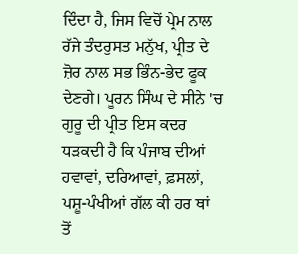ਦਿੰਦਾ ਹੈ, ਜਿਸ ਵਿਚੋਂ ਪ੍ਰੇਮ ਨਾਲ ਰੱਜੇ ਤੰਦਰੁਸਤ ਮਨੁੱਖ, ਪ੍ਰੀਤ ਦੇ ਜ਼ੋਰ ਨਾਲ ਸਭ ਭਿੰਨ-ਭੇਦ ਫੂਕ ਦੇਣਗੇ। ਪੂਰਨ ਸਿੰਘ ਦੇ ਸੀਨੇ 'ਚ ਗੁਰੂ ਦੀ ਪ੍ਰੀਤ ਇਸ ਕਦਰ ਧੜਕਦੀ ਹੈ ਕਿ ਪੰਜਾਬ ਦੀਆਂ ਹਵਾਵਾਂ, ਦਰਿਆਵਾਂ, ਫ਼ਸਲਾਂ, ਪਸ਼ੂ-ਪੰਖੀਆਂ ਗੱਲ ਕੀ ਹਰ ਥਾਂ ਤੋਂ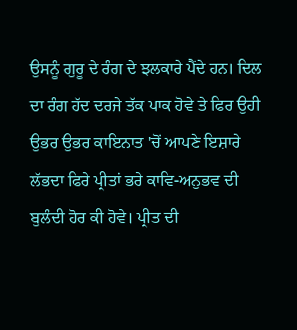ਉਸਨੂੰ ਗੁਰੂ ਦੇ ਰੰਗ ਦੇ ਝਲਕਾਰੇ ਪੈਂਦੇ ਹਨ। ਦਿਲ ਦਾ ਰੰਗ ਹੱਦ ਦਰਜੇ ਤੱਕ ਪਾਕ ਹੋਵੇ ਤੇ ਫਿਰ ਉਹੀ ਉਭਰ ਉਭਰ ਕਾਇਨਾਤ 'ਚੋਂ ਆਪਣੇ ਇਸ਼ਾਰੇ ਲੱਭਦਾ ਫਿਰੇ ਪ੍ਰੀਤਾਂ ਭਰੇ ਕਾਵਿ-ਅਨੁਭਵ ਦੀ ਬੁਲੰਦੀ ਹੋਰ ਕੀ ਹੋਵੇ। ਪ੍ਰੀਤ ਦੀ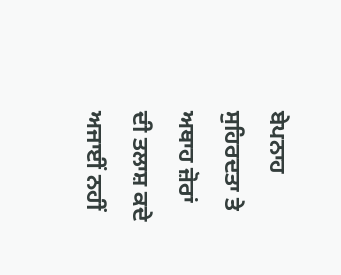ਬੇਪਨਾਹ ਸੁਹਿਰਦਤਾ ਤੇ ਅਥਾਹ ਜ਼ੋਰਾਂ ਦੀ ਤਲਾਸ਼ ਕਦੇ ਅਜਾਈਂ ਨਹੀਂ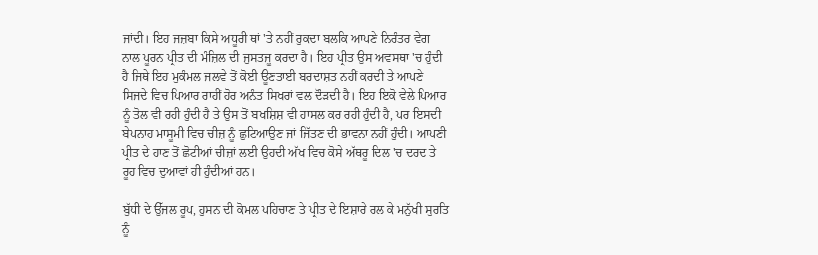ਜਾਂਦੀ। ਇਹ ਜਜ਼ਬਾ ਕਿਸੇ ਅਧੂਰੀ ਥਾਂ 'ਤੇ ਨਹੀਂ ਰੁਕਦਾ ਬਲਕਿ ਆਪਣੇ ਨਿਰੰਤਰ ਵੇਗ ਨਾਲ ਪੂਰਨ ਪ੍ਰੀਤ ਦੀ ਮੰਜ਼ਿਲ ਦੀ ਜੁਸਤਜੂ ਕਰਦਾ ਹੈ। ਇਹ ਪ੍ਰੀਤ ਉਸ ਅਵਸਥਾ 'ਚ ਹੁੰਦੀ ਹੈ ਜਿਥੇ ਇਹ ਮੁਕੰਮਲ ਜਲਵੇ ਤੋਂ ਕੋਈ ਊਣਤਾਈ ਬਰਦਾਸ਼ਤ ਨਹੀਂ ਕਰਦੀ ਤੇ ਆਪਣੇ ਸਿਜਦੇ ਵਿਚ ਪਿਆਰ ਰਾਹੀਂ ਹੋਰ ਅਨੰਤ ਸਿਖਰਾਂ ਵਲ ਦੌੜਦੀ ਹੈ। ਇਹ ਇਕੋ ਵੇਲੇ ਪਿਆਰ ਨੂੰ ਤੋਲ ਵੀ ਰਹੀ ਹੁੰਦੀ ਹੈ ਤੇ ਉਸ ਤੋਂ ਬਖਸ਼ਿਸ਼ ਵੀ ਹਾਸਲ ਕਰ ਰਹੀ ਹੁੰਦੀ ਹੈ, ਪਰ ਇਸਦੀ ਬੇਪਨਾਹ ਮਾਸੂਮੀ ਵਿਚ ਚੀਜ਼ ਨੂੰ ਛੁਟਿਆਉਣ ਜਾਂ ਜਿੱਤਣ ਦੀ ਭਾਵਨਾ ਨਹੀਂ ਹੁੰਦੀ। ਆਪਣੀ ਪ੍ਰੀਤ ਦੇ ਹਾਣ ਤੋਂ ਛੋਟੀਆਂ ਚੀਜ਼ਾਂ ਲਈ ਉਹਦੀ ਅੱਖ ਵਿਚ ਕੋਸੇ ਅੱਥਰੂ ਦਿਲ 'ਚ ਦਰਦ ਤੇ ਰੂਹ ਵਿਚ ਦੁਆਵਾਂ ਹੀ ਹੁੰਦੀਆਂ ਹਨ।

ਬੁੱਧੀ ਦੇ ਉੱਜਲ ਰੂਪ, ਹੁਸਨ ਦੀ ਕੋਮਲ ਪਹਿਚਾਣ ਤੇ ਪ੍ਰੀਤ ਦੇ ਇਸ਼ਾਰੇ ਰਲ ਕੇ ਮਨੁੱਖੀ ਸੁਰਤਿ ਨੂੰ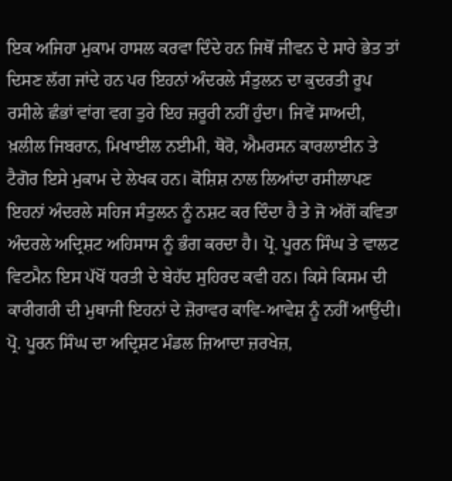ਇਕ ਅਜਿਹਾ ਮੁਕਾਮ ਹਾਸਲ ਕਰਵਾ ਦਿੰਦੇ ਹਨ ਜਿਥੋਂ ਜੀਵਨ ਦੇ ਸਾਰੇ ਭੇਤ ਤਾਂ ਦਿਸਣ ਲੱਗ ਜਾਂਦੇ ਹਨ ਪਰ ਇਹਨਾਂ ਅੰਦਰਲੇ ਸੰਤੁਲਨ ਦਾ ਕੁਦਰਤੀ ਰੂਪ ਰਸੀਲੇ ਛੰਭਾਂ ਵਾਂਗ ਵਗ ਤੁਰੇ ਇਹ ਜ਼ਰੂਰੀ ਨਹੀਂ ਹੁੰਦਾ। ਜਿਵੇਂ ਸਾਅਦੀ, ਖ਼ਲੀਲ ਜਿਬਰਾਨ, ਮਿਖਾਈਲ ਨਈਮੀ, ਥੋਰੋ, ਐਮਰਸਨ ਕਾਰਲਾਈਨ ਤੇ ਟੈਗੋਰ ਇਸੇ ਮੁਕਾਮ ਦੇ ਲੇਖਕ ਹਨ। ਕੋਸ਼ਿਸ਼ ਨਾਲ ਲਿਆਂਦਾ ਰਸੀਲਾਪਣ ਇਹਨਾਂ ਅੰਦਰਲੇ ਸਹਿਜ ਸੰਤੁਲਨ ਨੂੰ ਨਸ਼ਟ ਕਰ ਦਿੰਦਾ ਹੈ ਤੇ ਜੋ ਅੱਗੋਂ ਕਵਿਤਾ ਅੰਦਰਲੇ ਅਦ੍ਰਿਸ਼ਟ ਅਹਿਸਾਸ ਨੂੰ ਭੰਗ ਕਰਦਾ ਹੈ। ਪ੍ਰੋ. ਪੂਰਨ ਸਿੰਘ ਤੇ ਵਾਲਟ ਵਿਟਮੈਨ ਇਸ ਪੱਖੋਂ ਧਰਤੀ ਦੇ ਬੇਹੱਦ ਸੁਹਿਰਦ ਕਵੀ ਹਨ। ਕਿਸੇ ਕਿਸਮ ਦੀ ਕਾਰੀਗਰੀ ਦੀ ਮੁਥਾਜੀ ਇਹਨਾਂ ਦੇ ਜ਼ੋਰਾਵਰ ਕਾਵਿ-ਆਵੇਸ਼ ਨੂੰ ਨਹੀਂ ਆਉਂਦੀ। ਪ੍ਰੋ. ਪੂਰਨ ਸਿੰਘ ਦਾ ਅਦ੍ਰਿਸ਼ਟ ਮੰਡਲ ਜ਼ਿਆਦਾ ਜ਼ਰਖੇਜ਼,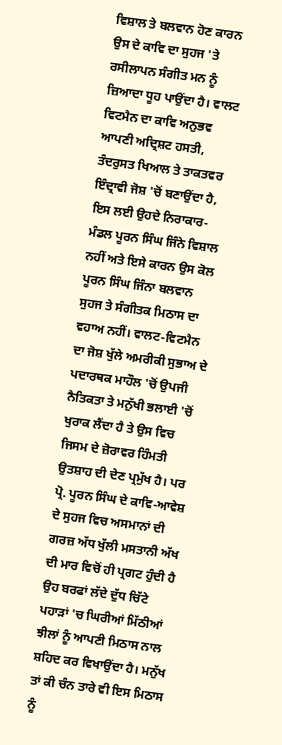ਵਿਸ਼ਾਲ ਤੇ ਬਲਵਾਨ ਹੋਣ ਕਾਰਨ ਉਸ ਦੇ ਕਾਵਿ ਦਾ ਸੁਹਜ 'ਤੇ ਰਸੀਲਾਪਨ ਸੰਗੀਤ ਮਨ ਨੂੰ ਜ਼ਿਆਦਾ ਧੂਹ ਪਾਉਂਦਾ ਹੈ। ਵਾਲਟ ਵਿਟਮੈਨ ਦਾ ਕਾਵਿ ਅਨੁਭਵ ਆਪਣੀ ਅਦ੍ਰਿਸ਼ਟ ਹਸਤੀ, ਤੰਦਰੁਸਤ ਖਿਆਲ ਤੇ ਤਾਕਤਵਰ ਇੰਦ੍ਰਾਵੀ ਜੋਸ਼ 'ਚੋਂ ਬਣਾਉਂਦਾ ਹੈ, ਇਸ ਲਈ ਉਹਦੇ ਨਿਰਾਕਾਰ-ਮੰਡਲ ਪੂਰਨ ਸਿੰਘ ਜਿੰਨੇ ਵਿਸ਼ਾਲ ਨਹੀਂ ਅਤੇ ਇਸੇ ਕਾਰਨ ਉਸ ਕੋਲ ਪੂਰਨ ਸਿੰਘ ਜਿੰਨਾ ਬਲਵਾਨ ਸੁਹਜ ਤੇ ਸੰਗੀਤਕ ਮਿਠਾਸ ਦਾ ਵਹਾਅ ਨਹੀਂ। ਵਾਲਟ-ਵਿਟਮੈਨ ਦਾ ਜੋਸ਼ ਖੁੱਲੇ ਅਮਰੀਕੀ ਸੁਭਾਅ ਦੇ ਪਦਾਰਥਕ ਮਾਹੌਲ 'ਚੋਂ ਉਪਜੀ ਨੈਤਿਕਤਾ ਤੇ ਮਨੁੱਖੀ ਭਲਾਈ 'ਚੋਂ ਖੁਰਾਕ ਲੈਂਦਾ ਹੈ ਤੇ ਉਸ ਵਿਚ ਜਿਸਮ ਦੇ ਜ਼ੋਰਾਵਰ ਹਿੰਮਤੀ ਉਤਸ਼ਾਹ ਦੀ ਦੇਣ ਪ੍ਰਮੁੱਖ ਹੈ। ਪਰ ਪ੍ਰੋ. ਪੂਰਨ ਸਿੰਘ ਦੇ ਕਾਵਿ-ਆਵੇਸ਼ ਦੇ ਸੁਹਜ ਵਿਚ ਅਸਮਾਨਾਂ ਦੀ ਗਰਜ਼ ਅੱਧ ਖੁੱਲੀ ਮਸਤਾਨੀ ਅੱਖ ਦੀ ਮਾਰ ਵਿਚੋਂ ਹੀ ਪ੍ਰਗਟ ਹੁੰਦੀ ਹੈ ਉਹ ਬਰਫਾਂ ਲੱਦੇ ਦੁੱਧ ਚਿੱਟੇ ਪਹਾੜਾਂ 'ਚ ਘਿਰੀਆਂ ਮਿੱਠੀਆਂ ਝੀਲਾਂ ਨੂੰ ਆਪਣੀ ਮਿਠਾਸ ਨਾਲ ਸ਼ਹਿਦ ਕਰ ਵਿਖਾਉਂਦਾ ਹੈ। ਮਨੁੱਖ ਤਾਂ ਕੀ ਚੰਨ ਤਾਰੇ ਵੀ ਇਸ ਮਿਠਾਸ ਨੂੰ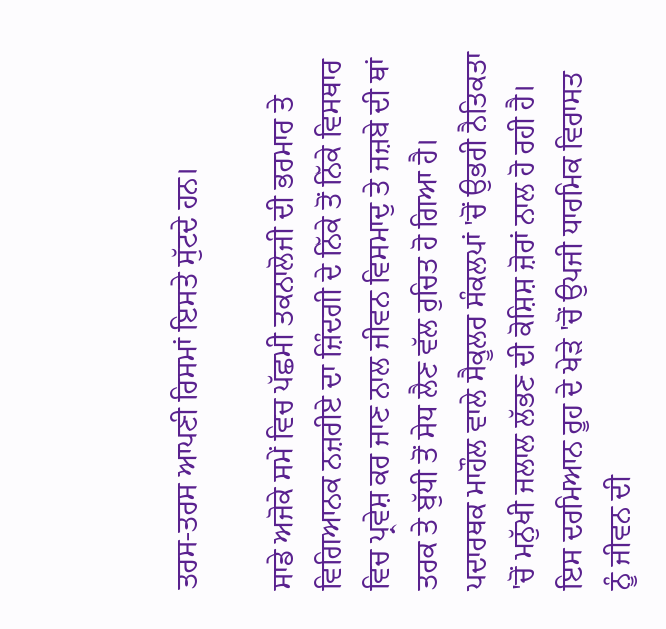ਤਰਸ-ਤਰਸ ਆਪਣੀ ਰਿਸਮਾਂ ਇਸਤੇ ਸੁੱਟਦੇ ਹਨ।

ਸਾਡੇ ਅਜੋਕੇ ਸਮੇਂ ਵਿਚ ਪੱਛਮੀ ਤਕਨਾਲੋਜੀ ਦੀ ਭਰਮਾਰ ਤੇ ਵਿਗਿਆਨਕ ਨਜ਼ਰੀਏ ਦਾ ਜ਼ਿੰਦਗੀ ਦੇ ਨਿੱਕੇ ਤੋਂ ਨਿੱਕੇ ਵਿਸਥਾਰ ਵਿਚ ਪ੍ਰਵੇਸ਼ ਕਰ ਜਾਣ ਨਾਲ ਜੀਵਨ ਵਿਸਮਾਦੁ ਤੇ ਜਜ਼ਬੇ ਦੀ ਥਾਂ ਤਰਕ ਤੇ ਬੁੱਧੀ ਤੋਂ ਸੇਧ ਲੈਣ ਵੱਲ ਰੁਚਿਤ ਹੋ ਗਿਆ ਹੈ। ਪਦਾਰਥਕ ਮਾਹੌਲ ਵਾਲੇ ਸੈਕੂਲਰ ਸੰਕਲਪਾਂ 'ਚੋਂ ਉਭਰੀ ਨੈਤਿਕਤਾ 'ਚੋਂ ਮਨੁੱਖੀ ਜਲਾਲ ਲੱਭਣ ਦੀ ਕੋਸ਼ਿਸ਼ ਜ਼ੋਰਾਂ ਨਾਲ ਹੋ ਰਹੀ ਹੈ। ਇਸ ਦਰਮਿਆਨ ਰੂਹ ਦੇ ਖੇੜੇ 'ਚੋਂ ਉਪਜੀ ਧਾਰਮਿਕ ਵਿਰਾਸਤ ਨੂੰ ਜੀਵਨ ਦੀ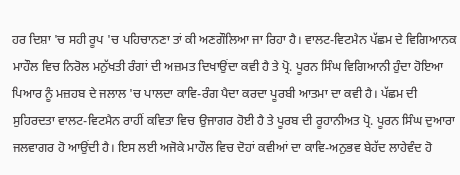ਹਰ ਦਿਸ਼ਾ 'ਚ ਸਹੀ ਰੂਪ 'ਚ ਪਹਿਚਾਨਣਾ ਤਾਂ ਕੀ ਅਣਗੌਲਿਆ ਜਾ ਰਿਹਾ ਹੈ। ਵਾਲਟ-ਵਿਟਮੈਨ ਪੱਛਮ ਦੇ ਵਿਗਿਆਨਕ ਮਾਹੌਲ ਵਿਚ ਨਿਰੋਲ ਮਨੁੱਖਤੀ ਰੰਗਾਂ ਦੀ ਅਜ਼ਮਤ ਦਿਖਾਉਂਦਾ ਕਵੀ ਹੈ ਤੇ ਪ੍ਰੋ. ਪੂਰਨ ਸਿੰਘ ਵਿਗਿਆਨੀ ਹੁੰਦਾ ਹੋਇਆ ਪਿਆਰ ਨੂੰ ਮਜ਼ਹਬ ਦੇ ਜਲਾਲ 'ਚ ਪਾਲਦਾ ਕਾਵਿ-ਰੰਗ ਪੈਦਾ ਕਰਦਾ ਪੂਰਬੀ ਆਤਮਾ ਦਾ ਕਵੀ ਹੈ। ਪੱਛਮ ਦੀ ਸੁਹਿਰਦਤਾ ਵਾਲਟ-ਵਿਟਮੈਨ ਰਾਹੀਂ ਕਵਿਤਾ ਵਿਚ ਉਜਾਗਰ ਹੋਈ ਹੈ ਤੇ ਪੂਰਬ ਦੀ ਰੂਹਾਨੀਅਤ ਪ੍ਰੋ. ਪੂਰਨ ਸਿੰਘ ਦੁਆਰਾ ਜਲਵਾਗਰ ਹੋ ਆਉਂਦੀ ਹੈ। ਇਸ ਲਈ ਅਜੋਕੇ ਮਾਹੌਲ ਵਿਚ ਦੋਹਾਂ ਕਵੀਆਂ ਦਾ ਕਾਵਿ-ਅਨੁਭਵ ਬੇਹੱਦ ਲਾਹੇਵੰਦ ਹੋ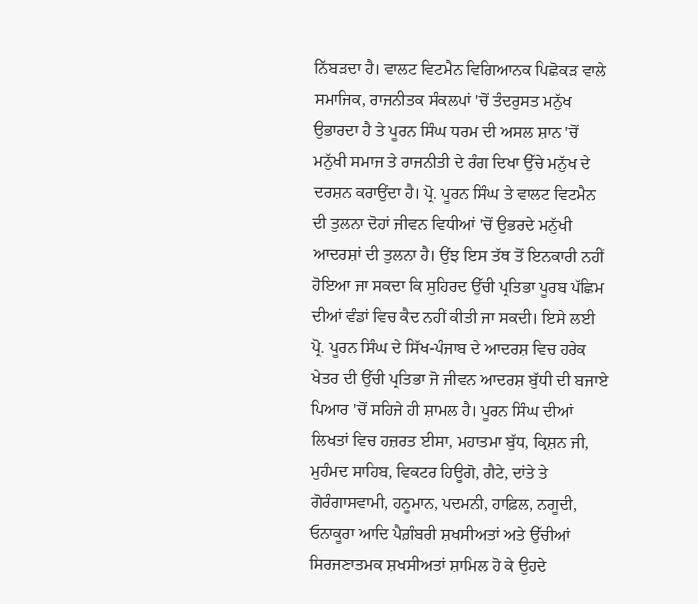ਨਿੱਬੜਦਾ ਹੈ। ਵਾਲਟ ਵਿਟਮੈਨ ਵਿਗਿਆਨਕ ਪਿਛੋਕੜ ਵਾਲੇ ਸਮਾਜਿਕ, ਰਾਜਨੀਤਕ ਸੰਕਲਪਾਂ 'ਚੋਂ ਤੰਦਰੁਸਤ ਮਨੁੱਖ ਉਭਾਰਦਾ ਹੈ ਤੇ ਪੂਰਨ ਸਿੰਘ ਧਰਮ ਦੀ ਅਸਲ ਸ਼ਾਨ 'ਚੋਂ ਮਨੁੱਖੀ ਸਮਾਜ ਤੇ ਰਾਜਨੀਤੀ ਦੇ ਰੰਗ ਦਿਖਾ ਉੱਚੇ ਮਨੁੱਖ ਦੇ ਦਰਸ਼ਨ ਕਰਾਉਂਦਾ ਹੈ। ਪ੍ਰੋ. ਪੂਰਨ ਸਿੰਘ ਤੇ ਵਾਲਟ ਵਿਟਮੈਨ ਦੀ ਤੁਲਨਾ ਦੋਹਾਂ ਜੀਵਨ ਵਿਧੀਆਂ 'ਚੋਂ ਉਭਰਦੇ ਮਨੁੱਖੀ ਆਦਰਸ਼ਾਂ ਦੀ ਤੁਲਨਾ ਹੈ। ਉਂਝ ਇਸ ਤੱਥ ਤੋਂ ਇਨਕਾਰੀ ਨਹੀਂ ਹੋਇਆ ਜਾ ਸਕਦਾ ਕਿ ਸੁਹਿਰਦ ਉੱਚੀ ਪ੍ਰਤਿਭਾ ਪੂਰਬ ਪੱਛਿਮ ਦੀਆਂ ਵੰਡਾਂ ਵਿਚ ਕੈਦ ਨਹੀਂ ਕੀਤੀ ਜਾ ਸਕਦੀ। ਇਸੇ ਲਈ ਪ੍ਰੋ. ਪੂਰਨ ਸਿੰਘ ਦੇ ਸਿੱਖ-ਪੰਜਾਬ ਦੇ ਆਦਰਸ਼ ਵਿਚ ਹਰੇਕ ਖੇਤਰ ਦੀ ਉੱਚੀ ਪ੍ਰਤਿਭਾ ਜੋ ਜੀਵਨ ਆਦਰਸ਼ ਬੁੱਧੀ ਦੀ ਬਜਾਏ ਪਿਆਰ 'ਚੋਂ ਸਹਿਜੇ ਹੀ ਸ਼ਾਮਲ ਹੈ। ਪੂਰਨ ਸਿੰਘ ਦੀਆਂ ਲਿਖਤਾਂ ਵਿਚ ਹਜ਼ਰਤ ਈਸਾ, ਮਹਾਤਮਾ ਬੁੱਧ, ਕ੍ਰਿਸ਼ਨ ਜੀ, ਮੁਹੰਮਦ ਸਾਹਿਬ, ਵਿਕਟਰ ਹਿਊਗੋ, ਗੈਟੇ, ਦਾਂਤੇ ਤੇ ਗੋਰੰਗਾਸਵਾਮੀ, ਹਨੂਮਾਨ, ਪਦਮਨੀ, ਹਾਫ਼ਿਲ, ਨਗੂਦੀ, ਓਨਾਕੂਰਾ ਆਦਿ ਪੈਗ਼ੰਬਰੀ ਸ਼ਖਸੀਅਤਾਂ ਅਤੇ ਉੱਚੀਆਂ ਸਿਰਜਣਾਤਮਕ ਸ਼ਖਸੀਅਤਾਂ ਸ਼ਾਮਿਲ ਹੋ ਕੇ ਉਹਦੇ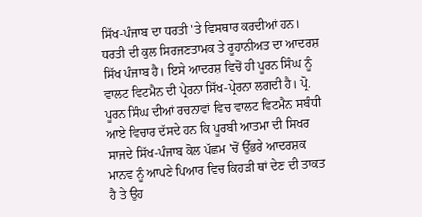ਸਿੱਖ-ਪੰਜਾਬ ਦਾ ਧਰਤੀ 'ਤੇ ਵਿਸਥਾਰ ਕਰਦੀਆਂ ਹਨ। ਧਰਤੀ ਦੀ ਕੁਲ ਸਿਰਜਣਤਾਮਕ ਤੇ ਰੂਹਾਨੀਅਤ ਦਾ ਆਦਰਸ਼ ਸਿੱਖ ਪੰਜਾਬ ਹੈ। ਇਸੇ ਆਦਰਸ਼ ਵਿਚੋਂ ਹੀ ਪੂਰਨ ਸਿੰਘ ਨੂੰ ਵਾਲਟ ਵਿਟਮੈਨ ਦੀ ਪ੍ਰੇਰਨਾ ਸਿੱਖ-ਪ੍ਰੇਰਨਾ ਲਗਦੀ ਹੈ। ਪ੍ਰੋ. ਪੂਰਨ ਸਿੰਘ ਦੀਆਂ ਰਚਨਾਵਾਂ ਵਿਚ ਵਾਲਟ ਵਿਟਮੈਨ ਸਬੰਧੀ ਆਏ ਵਿਚਾਰ ਦੱਸਦੇ ਹਨ ਕਿ ਪੂਰਬੀ ਆਤਮਾ ਦੀ ਸਿਖਰ ਸਾਜਦੇ ਸਿੱਖ-ਪੰਜਾਬ ਕੋਲ ਪੱਛਮ 'ਚੋਂ ਉੱਭਰੇ ਆਦਰਸ਼ਕ ਮਾਨਵ ਨੂੰ ਆਪਣੇ ਪਿਆਰ ਵਿਚ ਕਿਹੜੀ ਥਾਂ ਦੇਣ ਦੀ ਤਾਕਤ ਹੈ ਤੇ ਉਹ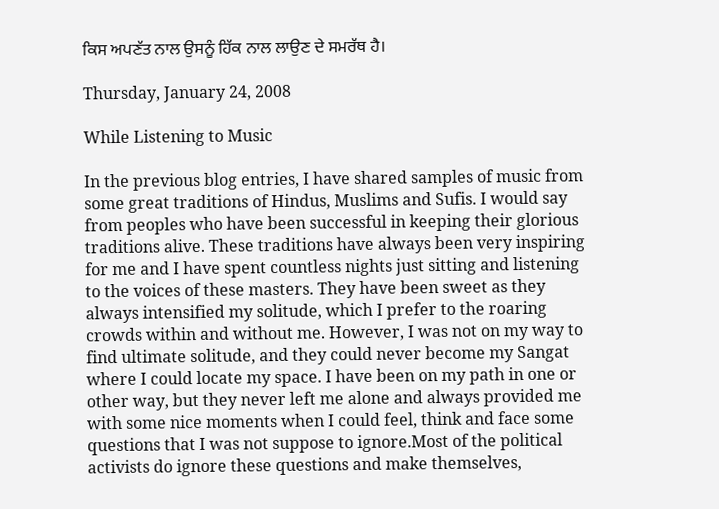ਕਿਸ ਅਪਣੱਤ ਨਾਲ ਉਸਨੂੰ ਹਿੱਕ ਨਾਲ ਲਾਉਣ ਦੇ ਸਮਰੱਥ ਹੈ।

Thursday, January 24, 2008

While Listening to Music

In the previous blog entries, I have shared samples of music from some great traditions of Hindus, Muslims and Sufis. I would say from peoples who have been successful in keeping their glorious traditions alive. These traditions have always been very inspiring for me and I have spent countless nights just sitting and listening to the voices of these masters. They have been sweet as they always intensified my solitude, which I prefer to the roaring crowds within and without me. However, I was not on my way to find ultimate solitude, and they could never become my Sangat where I could locate my space. I have been on my path in one or other way, but they never left me alone and always provided me with some nice moments when I could feel, think and face some questions that I was not suppose to ignore.Most of the political activists do ignore these questions and make themselves,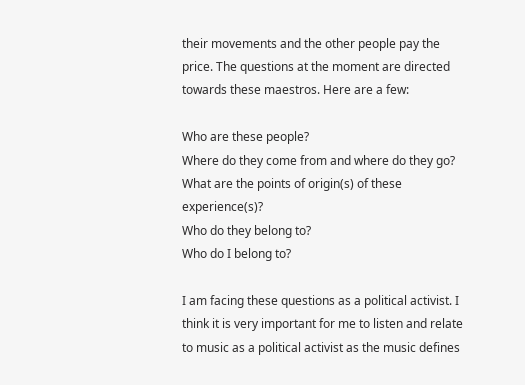their movements and the other people pay the price. The questions at the moment are directed towards these maestros. Here are a few:

Who are these people?
Where do they come from and where do they go?
What are the points of origin(s) of these experience(s)?
Who do they belong to?
Who do I belong to?

I am facing these questions as a political activist. I think it is very important for me to listen and relate to music as a political activist as the music defines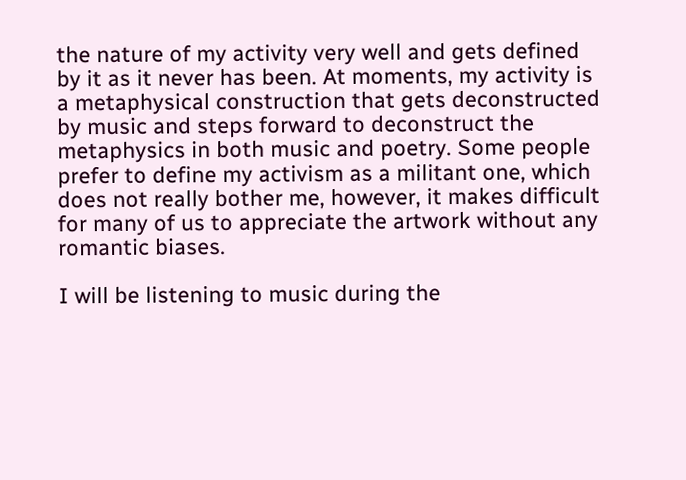the nature of my activity very well and gets defined by it as it never has been. At moments, my activity is a metaphysical construction that gets deconstructed by music and steps forward to deconstruct the metaphysics in both music and poetry. Some people prefer to define my activism as a militant one, which does not really bother me, however, it makes difficult for many of us to appreciate the artwork without any romantic biases.

I will be listening to music during the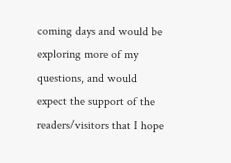coming days and would be exploring more of my questions, and would expect the support of the readers/visitors that I hope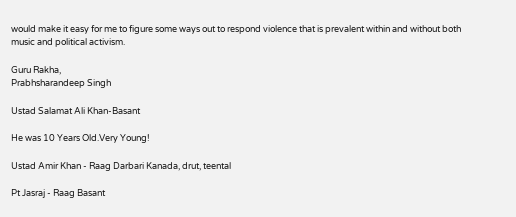would make it easy for me to figure some ways out to respond violence that is prevalent within and without both music and political activism.

Guru Rakha,
Prabhsharandeep Singh

Ustad Salamat Ali Khan-Basant

He was 10 Years Old.Very Young!

Ustad Amir Khan - Raag Darbari Kanada, drut, teental

Pt Jasraj - Raag Basant